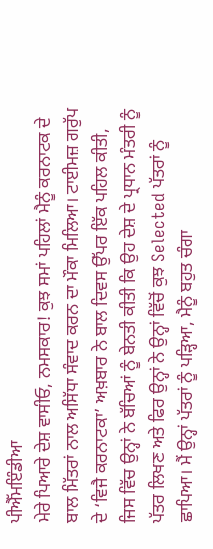ਪੀਐੱਮਇੰਡੀਆ
ਮੇਰੇ ਪਿਆਰੇ ਦੇਸ਼ ਵਾਸੀਓ, ਨਮਸਕਾਰ! ਕੁਝ ਸਮਾਂ ਪਹਿਲਾਂ ਮੈਨੂੰ ਕਰਨਾਟਕ ਦੇ ਬਾਲ ਮਿੱਤਰਾਂ ਨਾਲ ਅਸਿੱਧਾ ਸੰਵਾਦ ਕਰਨ ਦਾ ਮੌਕਾ ਮਿਲਿਆ। ਟਾਈਮਜ਼ ਗਰੁੱਪ ਦੇ ‘ਵਿਜੈ ਕਰਨਾਟਕਾ’ ਅਖ਼ਬਾਰ ਨੇ ਬਾਲ ਦਿਵਸ ਉੱਪਰ ਇੱਕ ਪਹਿਲ ਕੀਤੀ, ਜਿਸ ਵਿੱਚ ਉਨ੍ਹਾਂ ਨੇ ਬੱਚਿਆਂ ਨੂੰ ਬੇਨਤੀ ਕੀਤੀ ਕਿ ਉਹ ਦੇਸ਼ ਦੇ ਪ੍ਰਧਾਨ ਮੰਤਰੀ ਨੂੰ ਪੱਤਰ ਲਿਖਣ ਅਤੇ ਫਿਰ ਉਨ੍ਹਾਂ ਨੇ ਉਨ੍ਹਾਂ ਵਿੱਚੋਂ ਕੁਝ Selected ਪੱਤਰਾਂ ਨੂੰ ਛਾਪਿਆ। ਮੈਂ ਉਨ੍ਹਾਂ ਪੱਤਰਾਂ ਨੂੰ ਪੜ੍ਹਿਆ, ਮੈਨੂੰ ਬਹੁਤ ਚੰਗਾ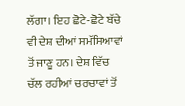ਲੱਗਾ। ਇਹ ਛੋਟੇ-ਛੋਟੇ ਬੱਚੇ ਵੀ ਦੇਸ਼ ਦੀਆਂ ਸਮੱਸਿਆਵਾਂ ਤੋਂ ਜਾਣੂ ਹਨ। ਦੇਸ਼ ਵਿੱਚ ਚੱਲ ਰਹੀਆਂ ਚਰਚਾਵਾਂ ਤੋਂ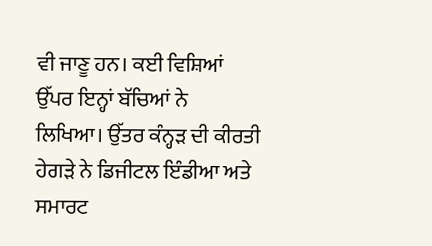ਵੀ ਜਾਣੂ ਹਨ। ਕਈ ਵਿਸ਼ਿਆਂ ਉੱਪਰ ਇਨ੍ਹਾਂ ਬੱਚਿਆਂ ਨੇ ਲਿਖਿਆ। ਉੱਤਰ ਕੰਨ੍ਹੜ ਦੀ ਕੀਰਤੀ ਹੇਗੜੇ ਨੇ ਡਿਜੀਟਲ ਇੰਡੀਆ ਅਤੇ ਸਮਾਰਟ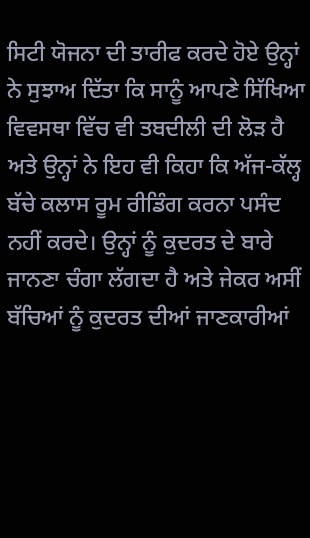ਸਿਟੀ ਯੋਜਨਾ ਦੀ ਤਾਰੀਫ ਕਰਦੇ ਹੋਏ ਉਨ੍ਹਾਂ ਨੇ ਸੁਝਾਅ ਦਿੱਤਾ ਕਿ ਸਾਨੂੰ ਆਪਣੇ ਸਿੱਖਿਆ ਵਿਵਸਥਾ ਵਿੱਚ ਵੀ ਤਬਦੀਲੀ ਦੀ ਲੋੜ ਹੈ ਅਤੇ ਉਨ੍ਹਾਂ ਨੇ ਇਹ ਵੀ ਕਿਹਾ ਕਿ ਅੱਜ-ਕੱਲ੍ਹ ਬੱਚੇ ਕਲਾਸ ਰੂਮ ਰੀਡਿੰਗ ਕਰਨਾ ਪਸੰਦ ਨਹੀਂ ਕਰਦੇ। ਉਨ੍ਹਾਂ ਨੂੰ ਕੁਦਰਤ ਦੇ ਬਾਰੇ ਜਾਨਣਾ ਚੰਗਾ ਲੱਗਦਾ ਹੈ ਅਤੇ ਜੇਕਰ ਅਸੀਂ ਬੱਚਿਆਂ ਨੂੰ ਕੁਦਰਤ ਦੀਆਂ ਜਾਣਕਾਰੀਆਂ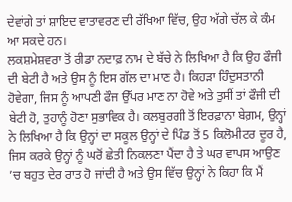ਦੇਵਾਂਗੇ ਤਾਂ ਸ਼ਾਇਦ ਵਾਤਾਵਰਣ ਦੀ ਰੱਖਿਆ ਵਿੱਚ, ਉਹ ਅੱਗੇ ਚੱਲ ਕੇ ਕੰਮ ਆ ਸਕਦੇ ਹਨ।
ਲਕਸ਼ਮੇਸ਼ਵਰਾ ਤੋਂ ਰੀਡਾ ਨਦਾਫ਼ ਨਾਮ ਦੇ ਬੱਚੇ ਨੇ ਲਿਖਿਆ ਹੈ ਕਿ ਉਹ ਫੌਜੀ ਦੀ ਬੇਟੀ ਹੈ ਅਤੇ ਉਸ ਨੂੰ ਇਸ ਗੱਲ ਦਾ ਮਾਣ ਹੈ। ਕਿਹੜਾ ਹਿੰਦੁਸਤਾਨੀ ਹੋਵੇਗਾ, ਜਿਸ ਨੂੰ ਆਪਣੀ ਫੌਜ ਉੱਪਰ ਮਾਣ ਨਾ ਹੋਵੇ ਅਤੇ ਤੁਸੀਂ ਤਾਂ ਫੌਜੀ ਦੀ ਬੇਟੀ ਹੋ, ਤੁਹਾਨੂੰ ਹੋਣਾ ਸੁਭਾਵਿਕ ਹੈ। ਕਲਬੁਰਗੀ ਤੋਂ ਇਰਫ਼ਾਨਾ ਬੇਗ਼ਮ, ਉਨ੍ਹਾਂ ਨੇ ਲਿਖਿਆ ਹੈ ਕਿ ਉਨ੍ਹਾਂ ਦਾ ਸਕੂਲ ਉਨ੍ਹਾਂ ਦੇ ਪਿੰਡ ਤੋਂ 5 ਕਿਲੋਮੀਟਰ ਦੂਰ ਹੈ, ਜਿਸ ਕਰਕੇ ਉਨ੍ਹਾਂ ਨੂੰ ਘਰੋਂ ਛੇਤੀ ਨਿਕਲਣਾ ਪੈਂਦਾ ਹੈ ਤੇ ਘਰ ਵਾਪਸ ਆਉਣ ’ਚ ਬਹੁਤ ਦੇਰ ਰਾਤ ਹੋ ਜਾਂਦੀ ਹੈ ਅਤੇ ਉਸ ਵਿੱਚ ਉਨ੍ਹਾਂ ਨੇ ਕਿਹਾ ਕਿ ਮੈਂ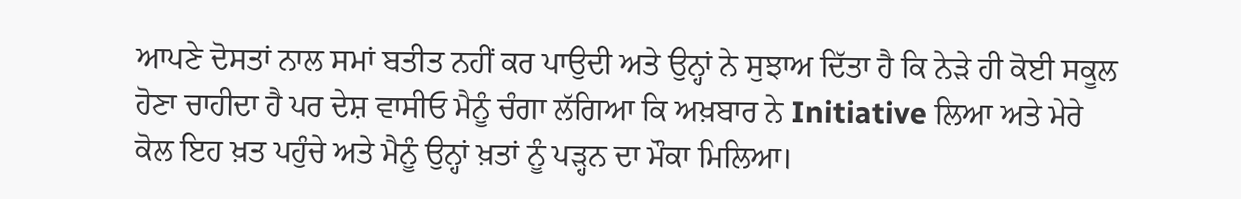ਆਪਣੇ ਦੋਸਤਾਂ ਨਾਲ ਸਮਾਂ ਬਤੀਤ ਨਹੀਂ ਕਰ ਪਾਉਦੀ ਅਤੇ ਉਨ੍ਹਾਂ ਨੇ ਸੁਝਾਅ ਦਿੱਤਾ ਹੈ ਕਿ ਨੇੜੇ ਹੀ ਕੋਈ ਸਕੂਲ ਹੋਣਾ ਚਾਹੀਦਾ ਹੈ ਪਰ ਦੇਸ਼ ਵਾਸੀਓ ਮੈਨੂੰ ਚੰਗਾ ਲੱਗਿਆ ਕਿ ਅਖ਼ਬਾਰ ਨੇ Initiative ਲਿਆ ਅਤੇ ਮੇਰੇ ਕੋਲ ਇਹ ਖ਼ਤ ਪਹੁੰਚੇ ਅਤੇ ਮੈਨੂੰ ਉਨ੍ਹਾਂ ਖ਼ਤਾਂ ਨੂੰ ਪੜ੍ਹਨ ਦਾ ਮੌਕਾ ਮਿਲਿਆ।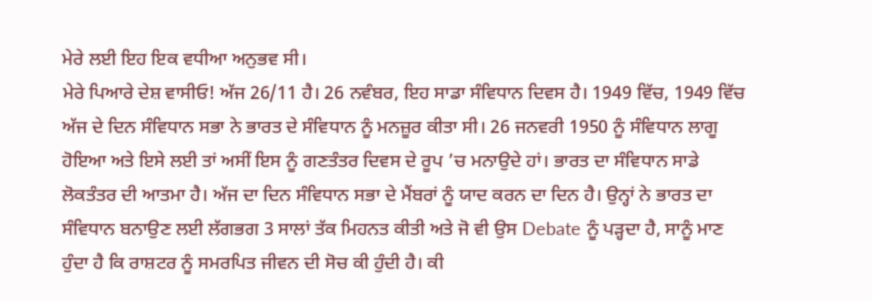ਮੇਰੇ ਲਈ ਇਹ ਇਕ ਵਧੀਆ ਅਨੁਭਵ ਸੀ।
ਮੇਰੇ ਪਿਆਰੇ ਦੇਸ਼ ਵਾਸੀਓ! ਅੱਜ 26/11 ਹੈ। 26 ਨਵੰਬਰ, ਇਹ ਸਾਡਾ ਸੰਵਿਧਾਨ ਦਿਵਸ ਹੈ। 1949 ਵਿੱਚ, 1949 ਵਿੱਚ ਅੱਜ ਦੇ ਦਿਨ ਸੰਵਿਧਾਨ ਸਭਾ ਨੇ ਭਾਰਤ ਦੇ ਸੰਵਿਧਾਨ ਨੂੰ ਮਨਜ਼ੂਰ ਕੀਤਾ ਸੀ। 26 ਜਨਵਰੀ 1950 ਨੂੰ ਸੰਵਿਧਾਨ ਲਾਗੂ ਹੋਇਆ ਅਤੇ ਇਸੇ ਲਈ ਤਾਂ ਅਸੀਂ ਇਸ ਨੂੰ ਗਣਤੰਤਰ ਦਿਵਸ ਦੇ ਰੂਪ ’ਚ ਮਨਾਉਦੇ ਹਾਂ। ਭਾਰਤ ਦਾ ਸੰਵਿਧਾਨ ਸਾਡੇ ਲੋਕਤੰਤਰ ਦੀ ਆਤਮਾ ਹੈ। ਅੱਜ ਦਾ ਦਿਨ ਸੰਵਿਧਾਨ ਸਭਾ ਦੇ ਮੈਂਬਰਾਂ ਨੂੰ ਯਾਦ ਕਰਨ ਦਾ ਦਿਨ ਹੈ। ਉਨ੍ਹਾਂ ਨੇ ਭਾਰਤ ਦਾ ਸੰਵਿਧਾਨ ਬਨਾਉਣ ਲਈ ਲੱਗਭਗ 3 ਸਾਲਾਂ ਤੱਕ ਮਿਹਨਤ ਕੀਤੀ ਅਤੇ ਜੋ ਵੀ ਉਸ Debate ਨੂੰ ਪੜ੍ਹਦਾ ਹੈ, ਸਾਨੂੰ ਮਾਣ ਹੁੰਦਾ ਹੈ ਕਿ ਰਾਸ਼ਟਰ ਨੂੰ ਸਮਰਪਿਤ ਜੀਵਨ ਦੀ ਸੋਚ ਕੀ ਹੁੰਦੀ ਹੈ। ਕੀ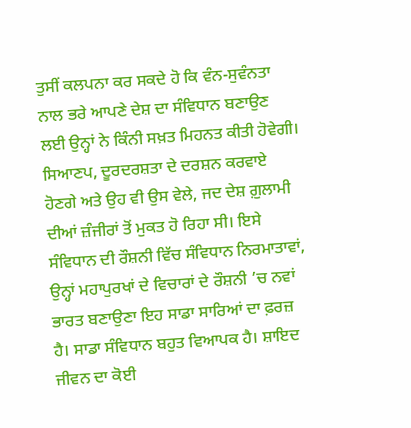ਤੁਸੀਂ ਕਲਪਨਾ ਕਰ ਸਕਦੇ ਹੋ ਕਿ ਵੰਨ-ਸੁਵੰਨਤਾ ਨਾਲ ਭਰੇ ਆਪਣੇ ਦੇਸ਼ ਦਾ ਸੰਵਿਧਾਨ ਬਣਾਉਣ ਲਈ ਉਨ੍ਹਾਂ ਨੇ ਕਿੰਨੀ ਸਖ਼ਤ ਮਿਹਨਤ ਕੀਤੀ ਹੋਵੇਗੀ। ਸਿਆਣਪ, ਦੂਰਦਰਸ਼ਤਾ ਦੇ ਦਰਸ਼ਨ ਕਰਵਾਏ ਹੋਣਗੇ ਅਤੇ ਉਹ ਵੀ ਉਸ ਵੇਲੇ, ਜਦ ਦੇਸ਼ ਗ਼ੁਲਾਮੀ ਦੀਆਂ ਜ਼ੰਜੀਰਾਂ ਤੋਂ ਮੁਕਤ ਹੋ ਰਿਹਾ ਸੀ। ਇਸੇ ਸੰਵਿਧਾਨ ਦੀ ਰੌਸ਼ਨੀ ਵਿੱਚ ਸੰਵਿਧਾਨ ਨਿਰਮਾਤਾਵਾਂ, ਉਨ੍ਹਾਂ ਮਹਾਪੁਰਖਾਂ ਦੇ ਵਿਚਾਰਾਂ ਦੇ ਰੌਸ਼ਨੀ ’ਚ ਨਵਾਂ ਭਾਰਤ ਬਣਾਉਣਾ ਇਹ ਸਾਡਾ ਸਾਰਿਆਂ ਦਾ ਫ਼ਰਜ਼ ਹੈ। ਸਾਡਾ ਸੰਵਿਧਾਨ ਬਹੁਤ ਵਿਆਪਕ ਹੈ। ਸ਼ਾਇਦ ਜੀਵਨ ਦਾ ਕੋਈ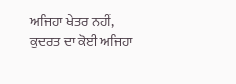ਅਜਿਹਾ ਖੇਤਰ ਨਹੀਂ, ਕੁਦਰਤ ਦਾ ਕੋਈ ਅਜਿਹਾ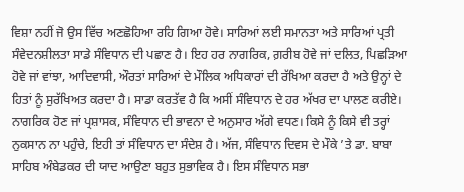ਵਿਸ਼ਾ ਨਹੀਂ ਜੋ ਉਸ ਵਿੱਚ ਅਣਛੋਹਿਆ ਰਹਿ ਗਿਆ ਹੋਵੇ। ਸਾਰਿਆਂ ਲਈ ਸਮਾਨਤਾ ਅਤੇ ਸਾਰਿਆਂ ਪ੍ਰਤੀ ਸੰਵੇਦਨਸ਼ੀਲਤਾ ਸਾਡੇ ਸੰਵਿਧਾਨ ਦੀ ਪਛਾਣ ਹੈ। ਇਹ ਹਰ ਨਾਗਰਿਕ, ਗ਼ਰੀਬ ਹੋਵੇ ਜਾਂ ਦਲਿਤ, ਪਿਛੜਿਆ ਹੋਵੇ ਜਾਂ ਵਾਂਝਾ, ਆਦਿਵਾਸੀ, ਔਰਤਾਂ ਸਾਰਿਆਂ ਦੇ ਮੌਲਿਕ ਅਧਿਕਾਰਾਂ ਦੀ ਰੱਖਿਆ ਕਰਦਾ ਹੈ ਅਤੇ ਉਨ੍ਹਾਂ ਦੇ ਹਿਤਾਂ ਨੂੰ ਸੁਰੱਖਿਅਤ ਕਰਦਾ ਹੈ। ਸਾਡਾ ਕਰਤੱਵ ਹੈ ਕਿ ਅਸੀਂ ਸੰਵਿਧਾਨ ਦੇ ਹਰ ਅੱਖਰ ਦਾ ਪਾਲਣ ਕਰੀਏ। ਨਾਗਰਿਕ ਹੋਣ ਜਾਂ ਪ੍ਰਸ਼ਾਸਕ, ਸੰਵਿਧਾਨ ਦੀ ਭਾਵਨਾ ਦੇ ਅਨੁਸਾਰ ਅੱਗੇ ਵਧਣ। ਕਿਸੇ ਨੂੰ ਕਿਸੇ ਵੀ ਤਰ੍ਹਾਂ ਨੁਕਸਾਨ ਨਾ ਪਹੁੰਚੇ, ਇਹੀ ਤਾਂ ਸੰਵਿਧਾਨ ਦਾ ਸੰਦੇਸ਼ ਹੈ। ਅੱਜ, ਸੰਵਿਧਾਨ ਦਿਵਸ ਦੇ ਮੌਕੇ ’ਤੇ ਡਾ. ਬਾਬਾ ਸਾਹਿਬ ਅੰਬੇਡਕਰ ਦੀ ਯਾਦ ਆਉਣਾ ਬਹੁਤ ਸੁਭਾਵਿਕ ਹੈ। ਇਸ ਸੰਵਿਧਾਨ ਸਭਾ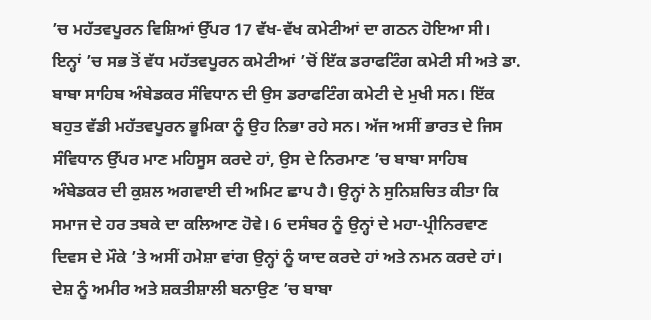’ਚ ਮਹੱਤਵਪੂਰਨ ਵਿਸ਼ਿਆਂ ਉੱਪਰ 17 ਵੱਖ-ਵੱਖ ਕਮੇਟੀਆਂ ਦਾ ਗਠਨ ਹੋਇਆ ਸੀ। ਇਨ੍ਹਾਂ ’ਚ ਸਭ ਤੋਂ ਵੱਧ ਮਹੱਤਵਪੂਰਨ ਕਮੇਟੀਆਂ ’ਚੋਂ ਇੱਕ ਡਰਾਫਟਿੰਗ ਕਮੇਟੀ ਸੀ ਅਤੇ ਡਾ. ਬਾਬਾ ਸਾਹਿਬ ਅੰਬੇਡਕਰ ਸੰਵਿਧਾਨ ਦੀ ਉਸ ਡਰਾਫਟਿੰਗ ਕਮੇਟੀ ਦੇ ਮੁਖੀ ਸਨ। ਇੱਕ ਬਹੁਤ ਵੱਡੀ ਮਹੱਤਵਪੂਰਨ ਭੂਮਿਕਾ ਨੂੰ ਉਹ ਨਿਭਾ ਰਹੇ ਸਨ। ਅੱਜ ਅਸੀਂ ਭਾਰਤ ਦੇ ਜਿਸ ਸੰਵਿਧਾਨ ਉੱਪਰ ਮਾਣ ਮਹਿਸੂਸ ਕਰਦੇ ਹਾਂ, ਉਸ ਦੇ ਨਿਰਮਾਣ ’ਚ ਬਾਬਾ ਸਾਹਿਬ ਅੰਬੇਡਕਰ ਦੀ ਕੁਸ਼ਲ ਅਗਵਾਈ ਦੀ ਅਮਿਟ ਛਾਪ ਹੈ। ਉਨ੍ਹਾਂ ਨੇ ਸੁਨਿਸ਼ਚਿਤ ਕੀਤਾ ਕਿ ਸਮਾਜ ਦੇ ਹਰ ਤਬਕੇ ਦਾ ਕਲਿਆਣ ਹੋਵੇ। 6 ਦਸੰਬਰ ਨੂੰ ਉਨ੍ਹਾਂ ਦੇ ਮਹਾ-ਪ੍ਰੀਨਿਰਵਾਣ ਦਿਵਸ ਦੇ ਮੌਕੇ ’ਤੇ ਅਸੀਂ ਹਮੇਸ਼ਾ ਵਾਂਗ ਉਨ੍ਹਾਂ ਨੂੰ ਯਾਦ ਕਰਦੇ ਹਾਂ ਅਤੇ ਨਮਨ ਕਰਦੇ ਹਾਂ। ਦੇਸ਼ ਨੂੰ ਅਮੀਰ ਅਤੇ ਸ਼ਕਤੀਸ਼ਾਲੀ ਬਨਾਉਣ ’ਚ ਬਾਬਾ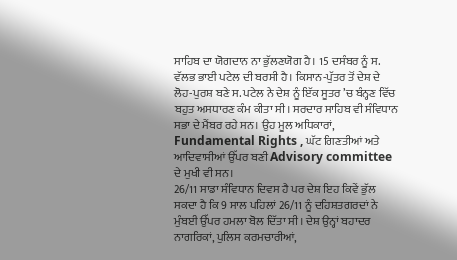ਸਾਹਿਬ ਦਾ ਯੋਗਦਾਨ ਨਾ ਭੁੱਲਣਯੋਗ ਹੈ। 15 ਦਸੰਬਰ ਨੂੰ ਸ. ਵੱਲਭ ਭਾਈ ਪਟੇਲ ਦੀ ਬਰਸੀ ਹੈ। ਕਿਸਾਨ-ਪੁੱਤਰ ਤੋਂ ਦੇਸ਼ ਦੇ ਲੋਹ-ਪੁਰਸ਼ ਬਣੇ ਸ. ਪਟੇਲ ਨੇ ਦੇਸ਼ ਨੂੰ ਇੱਕ ਸੂਤਰ ’ਚ ਬੰਨ੍ਹਣ ਵਿੱਚ ਬਹੁਤ ਅਸਧਾਰਣ ਕੰਮ ਕੀਤਾ ਸੀ। ਸਰਦਾਰ ਸਾਹਿਬ ਵੀ ਸੰਵਿਧਾਨ ਸਭਾ ਦੇ ਮੈਂਬਰ ਰਹੇ ਸਨ। ਉਹ ਮੂਲ ਅਧਿਕਾਰਾਂ, Fundamental Rights , ਘੱਟ ਗਿਣਤੀਆਂ ਅਤੇ ਆਦਿਵਾਸੀਆਂ ਉੱਪਰ ਬਣੀ Advisory committee ਦੇ ਮੁਖੀ ਵੀ ਸਨ।
26/11 ਸਾਡਾ ਸੰਵਿਧਾਨ ਦਿਵਸ ਹੈ ਪਰ ਦੇਸ਼ ਇਹ ਕਿਵੇਂ ਭੁੱਲ ਸਕਦਾ ਹੈ ਕਿ 9 ਸਾਲ ਪਹਿਲਾਂ 26/11 ਨੂੰ ਦਹਿਸ਼ਤਗਰਦਾਂ ਨੇ ਮੁੰਬਈ ਉੱਪਰ ਹਮਲਾ ਬੋਲ ਦਿੱਤਾ ਸੀ। ਦੇਸ਼ ਉਨ੍ਹਾਂ ਬਹਾਦਰ ਨਾਗਰਿਕਾਂ, ਪੁਲਿਸ ਕਰਮਚਾਰੀਆਂ,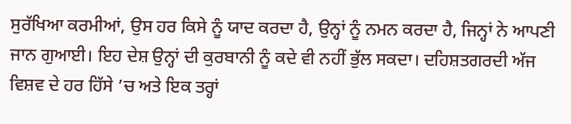ਸੁਰੱਖਿਆ ਕਰਮੀਆਂ, ਉਸ ਹਰ ਕਿਸੇ ਨੂੰ ਯਾਦ ਕਰਦਾ ਹੈ, ਉਨ੍ਹਾਂ ਨੂੰ ਨਮਨ ਕਰਦਾ ਹੈ, ਜਿਨ੍ਹਾਂ ਨੇ ਆਪਣੀ ਜਾਨ ਗੁਆਈ। ਇਹ ਦੇਸ਼ ਉਨ੍ਹਾਂ ਦੀ ਕੁਰਬਾਨੀ ਨੂੰ ਕਦੇ ਵੀ ਨਹੀਂ ਭੁੱਲ ਸਕਦਾ। ਦਹਿਸ਼ਤਗਰਦੀ ਅੱਜ ਵਿਸ਼ਵ ਦੇ ਹਰ ਹਿੱਸੇ ’ਚ ਅਤੇ ਇਕ ਤਰ੍ਹਾਂ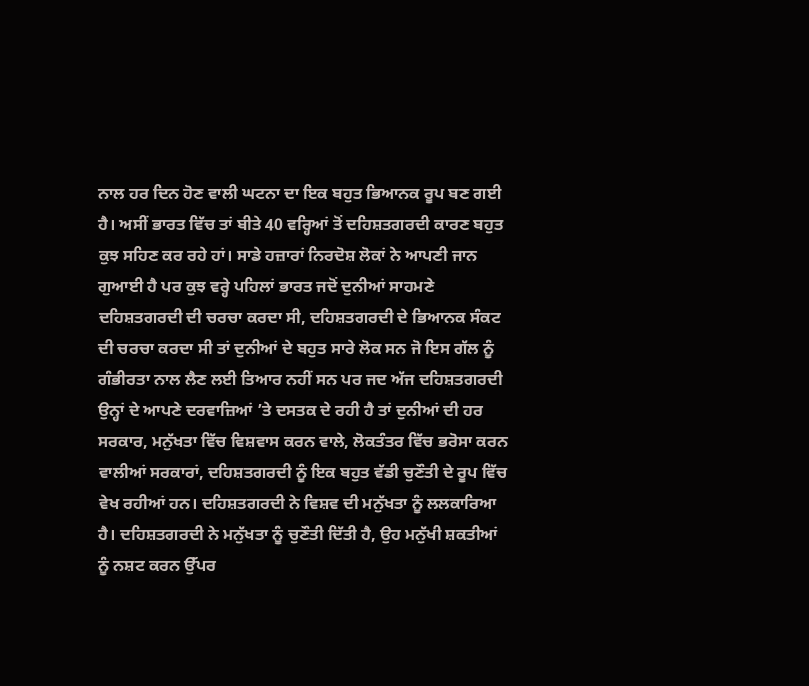ਨਾਲ ਹਰ ਦਿਨ ਹੋਣ ਵਾਲੀ ਘਟਨਾ ਦਾ ਇਕ ਬਹੁਤ ਭਿਆਨਕ ਰੂਪ ਬਣ ਗਈ ਹੈ। ਅਸੀਂ ਭਾਰਤ ਵਿੱਚ ਤਾਂ ਬੀਤੇ 40 ਵਰ੍ਹਿਆਂ ਤੋਂ ਦਹਿਸ਼ਤਗਰਦੀ ਕਾਰਣ ਬਹੁਤ ਕੁਝ ਸਹਿਣ ਕਰ ਰਹੇ ਹਾਂ। ਸਾਡੇ ਹਜ਼ਾਰਾਂ ਨਿਰਦੋਸ਼ ਲੋਕਾਂ ਨੇ ਆਪਣੀ ਜਾਨ ਗੁਆਈ ਹੈ ਪਰ ਕੁਝ ਵਰ੍ਹੇ ਪਹਿਲਾਂ ਭਾਰਤ ਜਦੋਂ ਦੁਨੀਆਂ ਸਾਹਮਣੇ ਦਹਿਸ਼ਤਗਰਦੀ ਦੀ ਚਰਚਾ ਕਰਦਾ ਸੀ, ਦਹਿਸ਼ਤਗਰਦੀ ਦੇ ਭਿਆਨਕ ਸੰਕਟ ਦੀ ਚਰਚਾ ਕਰਦਾ ਸੀ ਤਾਂ ਦੁਨੀਆਂ ਦੇ ਬਹੁਤ ਸਾਰੇ ਲੋਕ ਸਨ ਜੋ ਇਸ ਗੱਲ ਨੂੰ ਗੰਭੀਰਤਾ ਨਾਲ ਲੈਣ ਲਈ ਤਿਆਰ ਨਹੀਂ ਸਨ ਪਰ ਜਦ ਅੱਜ ਦਹਿਸ਼ਤਗਰਦੀ ਉਨ੍ਹਾਂ ਦੇ ਆਪਣੇ ਦਰਵਾਜ਼ਿਆਂ ’ਤੇ ਦਸਤਕ ਦੇ ਰਹੀ ਹੈ ਤਾਂ ਦੁਨੀਆਂ ਦੀ ਹਰ ਸਰਕਾਰ, ਮਨੁੱਖਤਾ ਵਿੱਚ ਵਿਸ਼ਵਾਸ ਕਰਨ ਵਾਲੇ, ਲੋਕਤੰਤਰ ਵਿੱਚ ਭਰੋਸਾ ਕਰਨ ਵਾਲੀਆਂ ਸਰਕਾਰਾਂ, ਦਹਿਸ਼ਤਗਰਦੀ ਨੂੰ ਇਕ ਬਹੁਤ ਵੱਡੀ ਚੁਣੌਤੀ ਦੇ ਰੂਪ ਵਿੱਚ ਵੇਖ ਰਹੀਆਂ ਹਨ। ਦਹਿਸ਼ਤਗਰਦੀ ਨੇ ਵਿਸ਼ਵ ਦੀ ਮਨੁੱਖਤਾ ਨੂੰ ਲਲਕਾਰਿਆ ਹੈ। ਦਹਿਸ਼ਤਗਰਦੀ ਨੇ ਮਨੁੱਖਤਾ ਨੂੰ ਚੁਣੌਤੀ ਦਿੱਤੀ ਹੈ, ਉਹ ਮਨੁੱਖੀ ਸ਼ਕਤੀਆਂ ਨੂੰ ਨਸ਼ਟ ਕਰਨ ਉੱਪਰ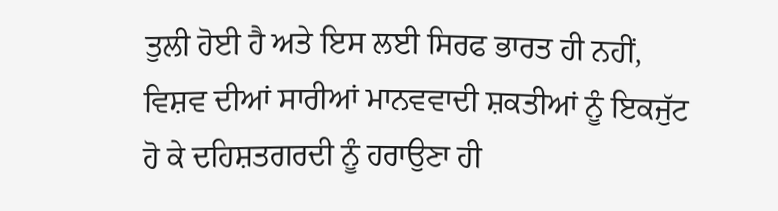ਤੁਲੀ ਹੋਈ ਹੈ ਅਤੇ ਇਸ ਲਈ ਸਿਰਫ ਭਾਰਤ ਹੀ ਨਹੀਂ, ਵਿਸ਼ਵ ਦੀਆਂ ਸਾਰੀਆਂ ਮਾਨਵਵਾਦੀ ਸ਼ਕਤੀਆਂ ਨੂੰ ਇਕਜੁੱਟ ਹੋ ਕੇ ਦਹਿਸ਼ਤਗਰਦੀ ਨੂੰ ਹਰਾਉਣਾ ਹੀ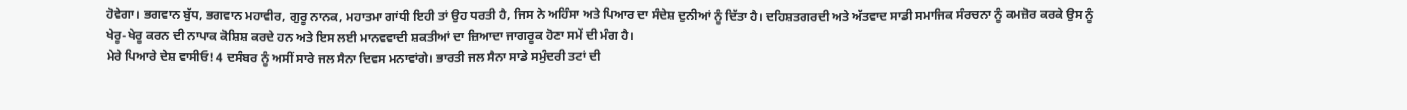ਹੋਵੇਗਾ। ਭਗਵਾਨ ਬੁੱਧ, ਭਗਵਾਨ ਮਹਾਵੀਰ, ਗੁਰੂ ਨਾਨਕ, ਮਹਾਤਮਾ ਗਾਂਧੀ ਇਹੀ ਤਾਂ ਉਹ ਧਰਤੀ ਹੈ, ਜਿਸ ਨੇ ਅਹਿੰਸਾ ਅਤੇ ਪਿਆਰ ਦਾ ਸੰਦੇਸ਼ ਦੁਨੀਆਂ ਨੂੰ ਦਿੱਤਾ ਹੈ। ਦਹਿਸ਼ਤਗਰਦੀ ਅਤੇ ਅੱਤਵਾਦ ਸਾਡੀ ਸਮਾਜਿਕ ਸੰਰਚਨਾ ਨੂੰ ਕਮਜ਼ੋਰ ਕਰਕੇ ਉਸ ਨੂੰ ਖੇਰੂ-ਖੇਰੂ ਕਰਨ ਦੀ ਨਾਪਾਕ ਕੋਸ਼ਿਸ਼ ਕਰਦੇ ਹਨ ਅਤੇ ਇਸ ਲਈ ਮਾਨਵਵਾਦੀ ਸ਼ਕਤੀਆਂ ਦਾ ਜ਼ਿਆਦਾ ਜਾਗਰੂਕ ਹੋਣਾ ਸਮੇਂ ਦੀ ਮੰਗ ਹੈ।
ਮੇਰੇ ਪਿਆਰੇ ਦੇਸ਼ ਵਾਸੀਓ! 4 ਦਸੰਬਰ ਨੂੰ ਅਸੀਂ ਸਾਰੇ ਜਲ ਸੈਨਾ ਦਿਵਸ ਮਨਾਵਾਂਗੇ। ਭਾਰਤੀ ਜਲ ਸੈਨਾ ਸਾਡੇ ਸਮੁੰਦਰੀ ਤਟਾਂ ਦੀ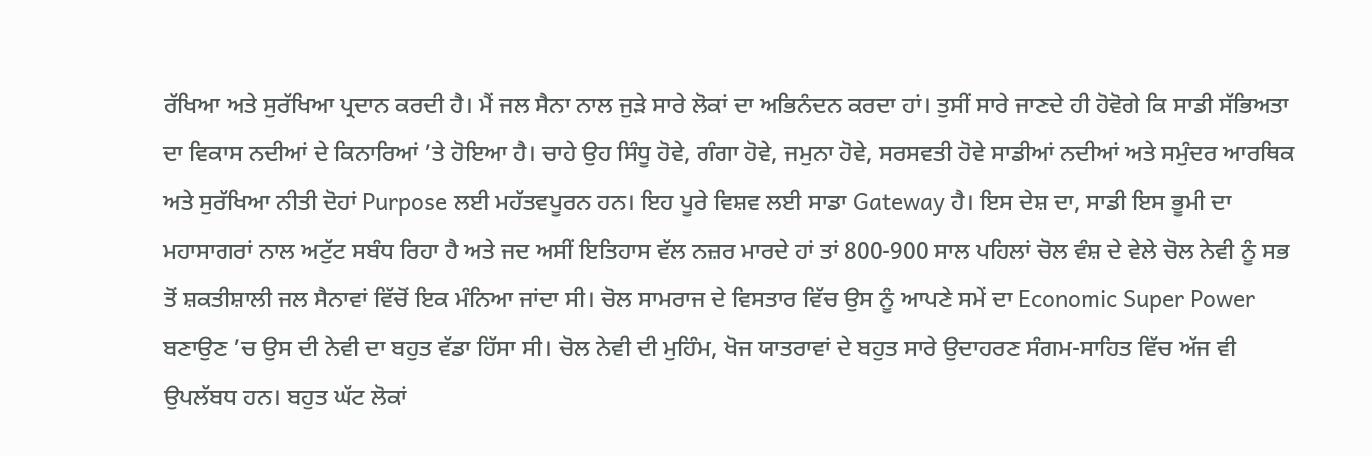ਰੱਖਿਆ ਅਤੇ ਸੁਰੱਖਿਆ ਪ੍ਰਦਾਨ ਕਰਦੀ ਹੈ। ਮੈਂ ਜਲ ਸੈਨਾ ਨਾਲ ਜੁੜੇ ਸਾਰੇ ਲੋਕਾਂ ਦਾ ਅਭਿਨੰਦਨ ਕਰਦਾ ਹਾਂ। ਤੁਸੀਂ ਸਾਰੇ ਜਾਣਦੇ ਹੀ ਹੋਵੋਗੇ ਕਿ ਸਾਡੀ ਸੱਭਿਅਤਾ ਦਾ ਵਿਕਾਸ ਨਦੀਆਂ ਦੇ ਕਿਨਾਰਿਆਂ ’ਤੇ ਹੋਇਆ ਹੈ। ਚਾਹੇ ਉਹ ਸਿੰਧੂ ਹੋਵੇ, ਗੰਗਾ ਹੋਵੇ, ਜਮੁਨਾ ਹੋਵੇ, ਸਰਸਵਤੀ ਹੋਵੇ ਸਾਡੀਆਂ ਨਦੀਆਂ ਅਤੇ ਸਮੁੰਦਰ ਆਰਥਿਕ ਅਤੇ ਸੁਰੱਖਿਆ ਨੀਤੀ ਦੋਹਾਂ Purpose ਲਈ ਮਹੱਤਵਪੂਰਨ ਹਨ। ਇਹ ਪੂਰੇ ਵਿਸ਼ਵ ਲਈ ਸਾਡਾ Gateway ਹੈ। ਇਸ ਦੇਸ਼ ਦਾ, ਸਾਡੀ ਇਸ ਭੂਮੀ ਦਾ ਮਹਾਸਾਗਰਾਂ ਨਾਲ ਅਟੁੱਟ ਸਬੰਧ ਰਿਹਾ ਹੈ ਅਤੇ ਜਦ ਅਸੀਂ ਇਤਿਹਾਸ ਵੱਲ ਨਜ਼ਰ ਮਾਰਦੇ ਹਾਂ ਤਾਂ 800-900 ਸਾਲ ਪਹਿਲਾਂ ਚੋਲ ਵੰਸ਼ ਦੇ ਵੇਲੇ ਚੋਲ ਨੇਵੀ ਨੂੰ ਸਭ ਤੋਂ ਸ਼ਕਤੀਸ਼ਾਲੀ ਜਲ ਸੈਨਾਵਾਂ ਵਿੱਚੋਂ ਇਕ ਮੰਨਿਆ ਜਾਂਦਾ ਸੀ। ਚੋਲ ਸਾਮਰਾਜ ਦੇ ਵਿਸਤਾਰ ਵਿੱਚ ਉਸ ਨੂੰ ਆਪਣੇ ਸਮੇਂ ਦਾ Economic Super Power ਬਣਾਉਣ ’ਚ ਉਸ ਦੀ ਨੇਵੀ ਦਾ ਬਹੁਤ ਵੱਡਾ ਹਿੱਸਾ ਸੀ। ਚੋਲ ਨੇਵੀ ਦੀ ਮੁਹਿੰਮ, ਖੋਜ ਯਾਤਰਾਵਾਂ ਦੇ ਬਹੁਤ ਸਾਰੇ ਉਦਾਹਰਣ ਸੰਗਮ-ਸਾਹਿਤ ਵਿੱਚ ਅੱਜ ਵੀ ਉਪਲੱਬਧ ਹਨ। ਬਹੁਤ ਘੱਟ ਲੋਕਾਂ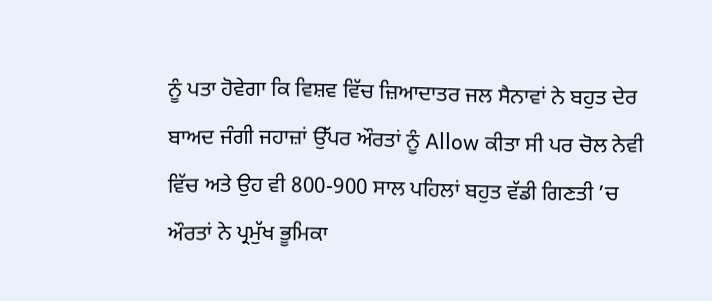ਨੂੰ ਪਤਾ ਹੋਵੇਗਾ ਕਿ ਵਿਸ਼ਵ ਵਿੱਚ ਜ਼ਿਆਦਾਤਰ ਜਲ ਸੈਨਾਵਾਂ ਨੇ ਬਹੁਤ ਦੇਰ ਬਾਅਦ ਜੰਗੀ ਜਹਾਜ਼ਾਂ ਉੱਪਰ ਔਰਤਾਂ ਨੂੰ Allow ਕੀਤਾ ਸੀ ਪਰ ਚੋਲ ਨੇਵੀ ਵਿੱਚ ਅਤੇ ਉਹ ਵੀ 800-900 ਸਾਲ ਪਹਿਲਾਂ ਬਹੁਤ ਵੱਡੀ ਗਿਣਤੀ ’ਚ ਔਰਤਾਂ ਨੇ ਪ੍ਰਮੁੱਖ ਭੂਮਿਕਾ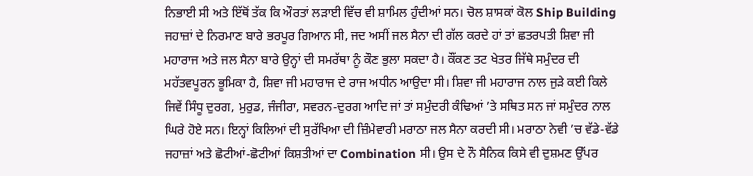ਨਿਭਾਈ ਸੀ ਅਤੇ ਇੱਥੋਂ ਤੱਕ ਕਿ ਔਰਤਾਂ ਲੜਾਈ ਵਿੱਚ ਵੀ ਸ਼ਾਮਿਲ ਹੁੰਦੀਆਂ ਸਨ। ਚੋਲ ਸ਼ਾਸਕਾਂ ਕੋਲ Ship Building ਜਹਾਜ਼ਾਂ ਦੇ ਨਿਰਮਾਣ ਬਾਰੇ ਭਰਪੂਰ ਗਿਆਨ ਸੀ, ਜਦ ਅਸੀਂ ਜਲ ਸੈਨਾ ਦੀ ਗੱਲ ਕਰਦੇ ਹਾਂ ਤਾਂ ਛਤਰਪਤੀ ਸ਼ਿਵਾ ਜੀ ਮਹਾਰਾਜ ਅਤੇ ਜਲ ਸੈਨਾ ਬਾਰੇ ਉਨ੍ਹਾਂ ਦੀ ਸਮਰੱਥਾ ਨੂੰ ਕੌਣ ਭੁਲਾ ਸਕਦਾ ਹੈ। ਕੌਂਕਣ ਤਟ ਖੇਤਰ ਜਿੱਥੇ ਸਮੁੰਦਰ ਦੀ ਮਹੱਤਵਪੂਰਨ ਭੂਮਿਕਾ ਹੈ, ਸ਼ਿਵਾ ਜੀ ਮਹਾਰਾਜ ਦੇ ਰਾਜ ਅਧੀਨ ਆਉਦਾ ਸੀ। ਸ਼ਿਵਾ ਜੀ ਮਹਾਰਾਜ ਨਾਲ ਜੁੜੇ ਕਈ ਕਿਲੇ ਜਿਵੇਂ ਸਿੰਧੂ ਦੁਰਗ, ਮੁਰੁਡ, ਜੰਜੀਰਾ, ਸਵਰਨ-ਦੁਰਗ ਆਦਿ ਜਾਂ ਤਾਂ ਸਮੁੰਦਰੀ ਕੰਢਿਆਂ ’ਤੇ ਸਥਿਤ ਸਨ ਜਾਂ ਸਮੁੰਦਰ ਨਾਲ ਘਿਰੇ ਹੋਏ ਸਨ। ਇਨ੍ਹਾਂ ਕਿਲਿਆਂ ਦੀ ਸੁਰੱਖਿਆ ਦੀ ਜ਼ਿੰਮੇਵਾਰੀ ਮਰਾਠਾ ਜਲ ਸੈਨਾ ਕਰਦੀ ਸੀ। ਮਰਾਠਾ ਨੇਵੀ ’ਚ ਵੱਡੇ-ਵੱਡੇ ਜਹਾਜ਼ਾਂ ਅਤੇ ਛੋਟੀਆਂ-ਛੋਟੀਆਂ ਕਿਸ਼ਤੀਆਂ ਦਾ Combination ਸੀ। ਉਸ ਦੇ ਨੌ ਸੈਨਿਕ ਕਿਸੇ ਵੀ ਦੁਸ਼ਮਣ ਉੱਪਰ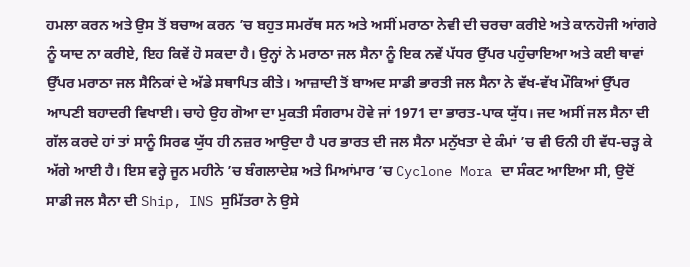ਹਮਲਾ ਕਰਨ ਅਤੇ ਉਸ ਤੋਂ ਬਚਾਅ ਕਰਨ ’ਚ ਬਹੁਤ ਸਮਰੱਥ ਸਨ ਅਤੇ ਅਸੀਂ ਮਰਾਠਾ ਨੇਵੀ ਦੀ ਚਰਚਾ ਕਰੀਏ ਅਤੇ ਕਾਨਹੋਜੀ ਆਂਗਰੇ ਨੂੰ ਯਾਦ ਨਾ ਕਰੀਏ, ਇਹ ਕਿਵੇਂ ਹੋ ਸਕਦਾ ਹੈ। ਉਨ੍ਹਾਂ ਨੇ ਮਰਾਠਾ ਜਲ ਸੈਨਾ ਨੂੰ ਇਕ ਨਵੇਂ ਪੱਧਰ ਉੱਪਰ ਪਹੁੰਚਾਇਆ ਅਤੇ ਕਈ ਥਾਵਾਂ ਉੱਪਰ ਮਰਾਠਾ ਜਲ ਸੈਨਿਕਾਂ ਦੇ ਅੱਡੇ ਸਥਾਪਿਤ ਕੀਤੇ। ਆਜ਼ਾਦੀ ਤੋਂ ਬਾਅਦ ਸਾਡੀ ਭਾਰਤੀ ਜਲ ਸੈਨਾ ਨੇ ਵੱਖ-ਵੱਖ ਮੌਕਿਆਂ ਉੱਪਰ ਆਪਣੀ ਬਹਾਦਰੀ ਵਿਖਾਈ। ਚਾਹੇ ਉਹ ਗੋਆ ਦਾ ਮੁਕਤੀ ਸੰਗਰਾਮ ਹੋਵੇ ਜਾਂ 1971 ਦਾ ਭਾਰਤ-ਪਾਕ ਯੁੱਧ। ਜਦ ਅਸੀਂ ਜਲ ਸੈਨਾ ਦੀ ਗੱਲ ਕਰਦੇ ਹਾਂ ਤਾਂ ਸਾਨੂੰ ਸਿਰਫ ਯੁੱਧ ਹੀ ਨਜ਼ਰ ਆਉਦਾ ਹੈ ਪਰ ਭਾਰਤ ਦੀ ਜਲ ਸੈਨਾ ਮਨੁੱਖਤਾ ਦੇ ਕੰਮਾਂ ’ਚ ਵੀ ਓਨੀ ਹੀ ਵੱਧ-ਚੜ੍ਹ ਕੇ ਅੱਗੇ ਆਈ ਹੈ। ਇਸ ਵਰ੍ਹੇ ਜੂਨ ਮਹੀਨੇ ’ਚ ਬੰਗਲਾਦੇਸ਼ ਅਤੇ ਮਿਆਂਮਾਰ ’ਚ Cyclone Mora ਦਾ ਸੰਕਟ ਆਇਆ ਸੀ, ਉਦੋਂ ਸਾਡੀ ਜਲ ਸੈਨਾ ਦੀ Ship, INS ਸੁਮਿੱਤਰਾ ਨੇ ਉਸੇ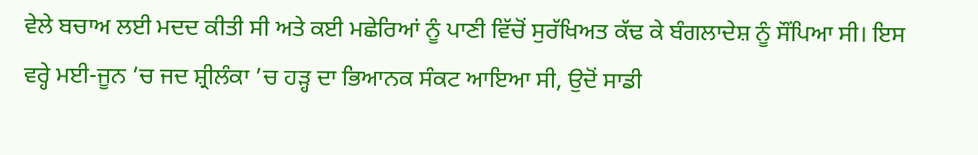ਵੇਲੇ ਬਚਾਅ ਲਈ ਮਦਦ ਕੀਤੀ ਸੀ ਅਤੇ ਕਈ ਮਛੇਰਿਆਂ ਨੂੰ ਪਾਣੀ ਵਿੱਚੋਂ ਸੁਰੱਖਿਅਤ ਕੱਢ ਕੇ ਬੰਗਲਾਦੇਸ਼ ਨੂੰ ਸੌਂਪਿਆ ਸੀ। ਇਸ ਵਰ੍ਹੇ ਮਈ-ਜੂਨ ’ਚ ਜਦ ਸ਼੍ਰੀਲੰਕਾ ’ਚ ਹੜ੍ਹ ਦਾ ਭਿਆਨਕ ਸੰਕਟ ਆਇਆ ਸੀ, ਉਦੋਂ ਸਾਡੀ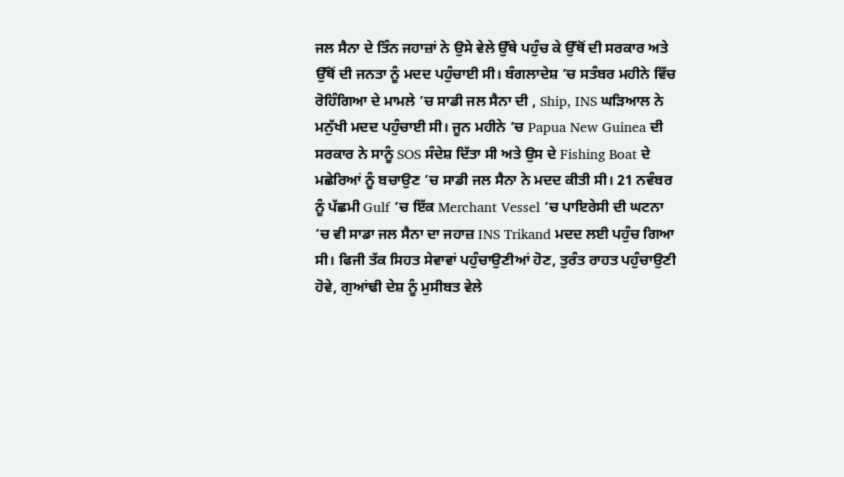ਜਲ ਸੈਨਾ ਦੇ ਤਿੰਨ ਜਹਾਜ਼ਾਂ ਨੇ ਉਸੇ ਵੇਲੇ ਉੱਥੇ ਪਹੁੰਚ ਕੇ ਉੱਥੋਂ ਦੀ ਸਰਕਾਰ ਅਤੇ ਉੱਥੋਂ ਦੀ ਜਨਤਾ ਨੂੰ ਮਦਦ ਪਹੁੰਚਾਈ ਸੀ। ਬੰਗਲਾਦੇਸ਼ ’ਚ ਸਤੰਬਰ ਮਹੀਨੇ ਵਿੱਚ ਰੋਹਿੰਗਿਆ ਦੇ ਮਾਮਲੇ ’ਚ ਸਾਡੀ ਜਲ ਸੈਨਾ ਦੀ , Ship, INS ਘੜਿਆਲ ਨੇ ਮਨੁੱਖੀ ਮਦਦ ਪਹੁੰਚਾਈ ਸੀ। ਜੂਨ ਮਹੀਨੇ ’ਚ Papua New Guinea ਦੀ ਸਰਕਾਰ ਨੇ ਸਾਨੂੰ SOS ਸੰਦੇਸ਼ ਦਿੱਤਾ ਸੀ ਅਤੇ ਉਸ ਦੇ Fishing Boat ਦੇ ਮਛੇਰਿਆਂ ਨੂੰ ਬਚਾਉਣ ’ਚ ਸਾਡੀ ਜਲ ਸੈਨਾ ਨੇ ਮਦਦ ਕੀਤੀ ਸੀ। 21 ਨਵੰਬਰ ਨੂੰ ਪੱਛਮੀ Gulf ’ਚ ਇੱਕ Merchant Vessel ’ਚ ਪਾਇਰੇਸੀ ਦੀ ਘਟਨਾ ’ਚ ਵੀ ਸਾਡਾ ਜਲ ਸੈਨਾ ਦਾ ਜਹਾਜ਼ INS Trikand ਮਦਦ ਲਈ ਪਹੁੰਚ ਗਿਆ ਸੀ। ਫਿਜੀ ਤੱਕ ਸਿਹਤ ਸੇਵਾਵਾਂ ਪਹੁੰਚਾਉਣੀਆਂ ਹੋਣ, ਤੁਰੰਤ ਰਾਹਤ ਪਹੁੰਚਾਉਣੀ ਹੋਵੇ, ਗੁਆਂਢੀ ਦੇਸ਼ ਨੂੰ ਮੁਸੀਬਤ ਵੇਲੇ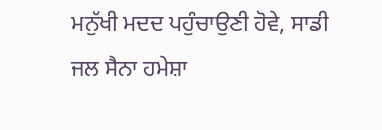ਮਨੁੱਖੀ ਮਦਦ ਪਹੁੰਚਾਉਣੀ ਹੋਵੇ, ਸਾਡੀ ਜਲ ਸੈਨਾ ਹਮੇਸ਼ਾ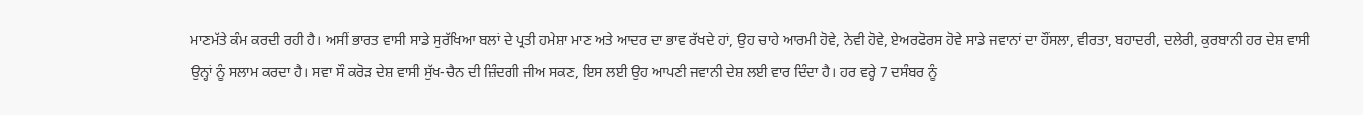ਮਾਣਮੱਤੇ ਕੰਮ ਕਰਦੀ ਰਹੀ ਹੈ। ਅਸੀਂ ਭਾਰਤ ਵਾਸੀ ਸਾਡੇ ਸੁਰੱਖਿਆ ਬਲਾਂ ਦੇ ਪ੍ਰਤੀ ਹਮੇਸ਼ਾ ਮਾਣ ਅਤੇ ਆਦਰ ਦਾ ਭਾਵ ਰੱਖਦੇ ਹਾਂ, ਉਹ ਚਾਹੇ ਆਰਮੀ ਹੋਵੇ, ਨੇਵੀ ਹੋਵੇ, ਏਅਰਫੋਰਸ ਹੋਵੇ ਸਾਡੇ ਜਵਾਨਾਂ ਦਾ ਹੌਂਸਲਾ, ਵੀਰਤਾ, ਬਹਾਦਰੀ, ਦਲੇਰੀ, ਕੁਰਬਾਨੀ ਹਰ ਦੇਸ਼ ਵਾਸੀ ਉਨ੍ਹਾਂ ਨੂੰ ਸਲਾਮ ਕਰਦਾ ਹੈ। ਸਵਾ ਸੌ ਕਰੋੜ ਦੇਸ਼ ਵਾਸੀ ਸੁੱਖ-ਚੈਨ ਦੀ ਜ਼ਿੰਦਗੀ ਜੀਅ ਸਕਣ, ਇਸ ਲਈ ਉਹ ਆਪਣੀ ਜਵਾਨੀ ਦੇਸ਼ ਲਈ ਵਾਰ ਦਿੰਦਾ ਹੈ। ਹਰ ਵਰ੍ਹੇ 7 ਦਸੰਬਰ ਨੂੰ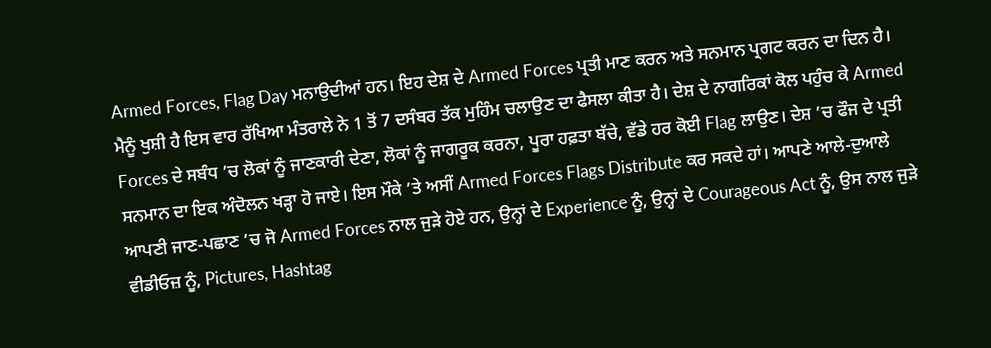Armed Forces, Flag Day ਮਨਾਉਦੀਆਂ ਹਨ। ਇਹ ਦੇਸ਼ ਦੇ Armed Forces ਪ੍ਰਤੀ ਮਾਣ ਕਰਨ ਅਤੇ ਸਨਮਾਨ ਪ੍ਰਗਟ ਕਰਨ ਦਾ ਦਿਨ ਹੈ। ਮੈਨੂੰ ਖੁਸ਼ੀ ਹੈ ਇਸ ਵਾਰ ਰੱਖਿਆ ਮੰਤਰਾਲੇ ਨੇ 1 ਤੋਂ 7 ਦਸੰਬਰ ਤੱਕ ਮੁਹਿੰਮ ਚਲਾਉਣ ਦਾ ਫੈਸਲਾ ਕੀਤਾ ਹੈ। ਦੇਸ਼ ਦੇ ਨਾਗਰਿਕਾਂ ਕੋਲ ਪਹੁੰਚ ਕੇ Armed Forces ਦੇ ਸਬੰਧ ’ਚ ਲੋਕਾਂ ਨੂੰ ਜਾਣਕਾਰੀ ਦੇਣਾ, ਲੋਕਾਂ ਨੂੰ ਜਾਗਰੂਕ ਕਰਨਾ, ਪੂਰਾ ਹਫ਼ਤਾ ਬੱਚੇ, ਵੱਡੇ ਹਰ ਕੋਈ Flag ਲਾਉਣ। ਦੇਸ਼ ’ਚ ਫੌਜ ਦੇ ਪ੍ਰਤੀ ਸਨਮਾਨ ਦਾ ਇਕ ਅੰਦੋਲਨ ਖੜ੍ਹਾ ਹੋ ਜਾਏ। ਇਸ ਮੌਕੇ ’ਤੇ ਅਸੀਂ Armed Forces Flags Distribute ਕਰ ਸਕਦੇ ਹਾਂ। ਆਪਣੇ ਆਲੇ-ਦੁਆਲੇ ਆਪਣੀ ਜਾਣ-ਪਛਾਣ ’ਚ ਜੋ Armed Forces ਨਾਲ ਜੁੜੇ ਹੋਏ ਹਨ, ਉਨ੍ਹਾਂ ਦੇ Experience ਨੂੰ, ਉਨ੍ਹਾਂ ਦੇ Courageous Act ਨੂੰ, ਉਸ ਨਾਲ ਜੁੜੇ ਵੀਡੀਓਜ਼ ਨੂੰ, Pictures, Hashtag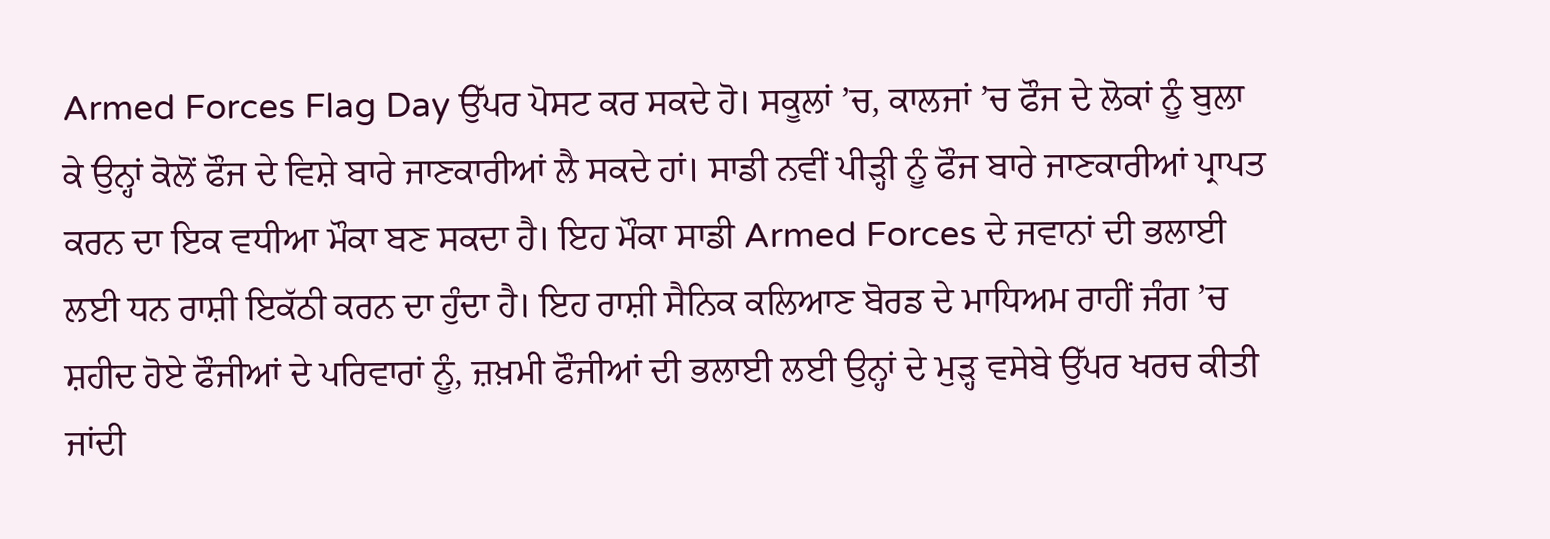Armed Forces Flag Day ਉੱਪਰ ਪੋਸਟ ਕਰ ਸਕਦੇ ਹੋ। ਸਕੂਲਾਂ ’ਚ, ਕਾਲਜਾਂ ’ਚ ਫੌਜ ਦੇ ਲੋਕਾਂ ਨੂੰ ਬੁਲਾ ਕੇ ਉਨ੍ਹਾਂ ਕੋਲੋਂ ਫੌਜ ਦੇ ਵਿਸ਼ੇ ਬਾਰੇ ਜਾਣਕਾਰੀਆਂ ਲੈ ਸਕਦੇ ਹਾਂ। ਸਾਡੀ ਨਵੀਂ ਪੀੜ੍ਹੀ ਨੂੰ ਫੌਜ ਬਾਰੇ ਜਾਣਕਾਰੀਆਂ ਪ੍ਰਾਪਤ ਕਰਨ ਦਾ ਇਕ ਵਧੀਆ ਮੌਕਾ ਬਣ ਸਕਦਾ ਹੈ। ਇਹ ਮੌਕਾ ਸਾਡੀ Armed Forces ਦੇ ਜਵਾਨਾਂ ਦੀ ਭਲਾਈ ਲਈ ਧਨ ਰਾਸ਼ੀ ਇਕੱਠੀ ਕਰਨ ਦਾ ਹੁੰਦਾ ਹੈ। ਇਹ ਰਾਸ਼ੀ ਸੈਨਿਕ ਕਲਿਆਣ ਬੋਰਡ ਦੇ ਮਾਧਿਅਮ ਰਾਹੀਂ ਜੰਗ ’ਚ ਸ਼ਹੀਦ ਹੋਏ ਫੌਜੀਆਂ ਦੇ ਪਰਿਵਾਰਾਂ ਨੂੰ, ਜ਼ਖ਼ਮੀ ਫੌਜੀਆਂ ਦੀ ਭਲਾਈ ਲਈ ਉਨ੍ਹਾਂ ਦੇ ਮੁੜ੍ਹ ਵਸੇਬੇ ਉੱਪਰ ਖਰਚ ਕੀਤੀ ਜਾਂਦੀ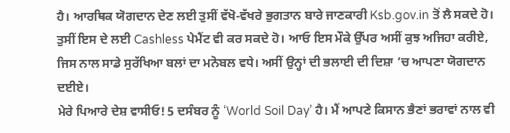ਹੈ। ਆਰਥਿਕ ਯੋਗਦਾਨ ਦੇਣ ਲਈ ਤੁਸੀਂ ਵੱਖੋ-ਵੱਖਰੇ ਭੁਗਤਾਨ ਬਾਰੇ ਜਾਣਕਾਰੀ Ksb.gov.in ਤੋਂ ਲੈ ਸਕਦੇ ਹੋ। ਤੁਸੀਂ ਇਸ ਦੇ ਲਈ Cashless ਪੇਮੈਂਟ ਵੀ ਕਰ ਸਕਦੇ ਹੋ। ਆਓ ਇਸ ਮੌਕੇ ਉੱਪਰ ਅਸੀਂ ਕੁਝ ਅਜਿਹਾ ਕਰੀਏ, ਜਿਸ ਨਾਲ ਸਾਡੇ ਸੁਰੱਖਿਆ ਬਲਾਂ ਦਾ ਮਨੋਬਲ ਵਧੇ। ਅਸੀਂ ਉਨ੍ਹਾਂ ਦੀ ਭਲਾਈ ਦੀ ਦਿਸ਼ਾ ’ਚ ਆਪਣਾ ਯੋਗਦਾਨ ਦਈਏ।
ਮੇਰੇ ਪਿਆਰੇ ਦੇਸ਼ ਵਾਸੀਓ! 5 ਦਸੰਬਰ ਨੂੰ ‘World Soil Day’ ਹੈ। ਮੈਂ ਆਪਣੇ ਕਿਸਾਨ ਭੈਣਾਂ ਭਰਾਵਾਂ ਨਾਲ ਵੀ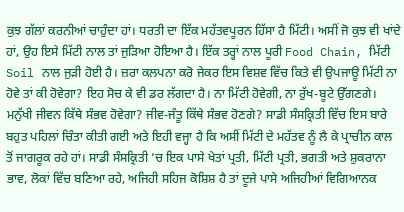ਕੁਝ ਗੱਲਾਂ ਕਰਨੀਆਂ ਚਾਹੁੰਦਾ ਹਾਂ। ਧਰਤੀ ਦਾ ਇੱਕ ਮਹੱਤਵਪੂਰਨ ਹਿੱਸਾ ਹੈ ਮਿੱਟੀ। ਅਸੀਂ ਜੋ ਕੁਝ ਵੀ ਖਾਂਦੇ ਹਾਂ, ਉਹ ਇਸੇ ਮਿੱਟੀ ਨਾਲ ਤਾਂ ਜੁੜਿਆ ਹੋਇਆ ਹੈ। ਇੱਕ ਤਰ੍ਹਾਂ ਨਾਲ ਪੂਰੀ Food Chain, ਮਿੱਟੀ Soil ਨਾਲ ਜੁੜੀ ਹੋਈ ਹੈ। ਜ਼ਰਾ ਕਲਪਨਾ ਕਰੋ ਜੇਕਰ ਇਸ ਵਿਸ਼ਵ ਵਿੱਚ ਕਿਤੇ ਵੀ ਉਪਜਾਊ ਮਿੱਟੀ ਨਾ ਹੋਵੇ ਤਾਂ ਕੀ ਹੋਵੇਗਾ? ਇਹ ਸੋਚ ਕੇ ਵੀ ਡਰ ਲੱਗਦਾ ਹੈ। ਨਾ ਮਿੱਟੀ ਹੋਵੇਗੀ, ਨਾ ਰੁੱਖ-ਬੂਟੇ ਉੱਗਣਗੇ। ਮਨੁੱਖੀ ਜੀਵਨ ਕਿੱਥੇ ਸੰਭਵ ਹੋਵੇਗਾ? ਜੀਵ-ਜੰਤੂ ਕਿੱਥੇ ਸੰਭਵ ਹੋਣਗੇ? ਸਾਡੀ ਸੰਸਕ੍ਰਿਤੀ ਵਿੱਚ ਇਸ ਬਾਰੇ ਬਹੁਤ ਪਹਿਲਾਂ ਚਿੰਤਾ ਕੀਤੀ ਗਈ ਅਤੇ ਇਹੀ ਵਜ੍ਹਾ ਹੈ ਕਿ ਅਸੀਂ ਮਿੱਟੀ ਦੇ ਮਹੱਤਵ ਨੂੰ ਲੈ ਕੇ ਪ੍ਰਾਚੀਨ ਕਾਲ ਤੋਂ ਜਾਗਰੂਕ ਰਹੇ ਹਾਂ। ਸਾਡੀ ਸੰਸਕ੍ਰਿਤੀ ’ਚ ਇਕ ਪਾਸੇ ਖੇਤਾਂ ਪ੍ਰਤੀ, ਮਿੱਟੀ ਪ੍ਰਤੀ, ਭਗਤੀ ਅਤੇ ਸ਼ੁਕਰਾਨਾ ਭਾਵ, ਲੋਕਾਂ ਵਿੱਚ ਬਣਿਆ ਰਹੇ, ਅਜਿਹੀ ਸਹਿਜ ਕੋਸ਼ਿਸ਼ ਹੈ ਤਾਂ ਦੂਜੇ ਪਾਸੇ ਅਜਿਹੀਆਂ ਵਿਗਿਆਨਕ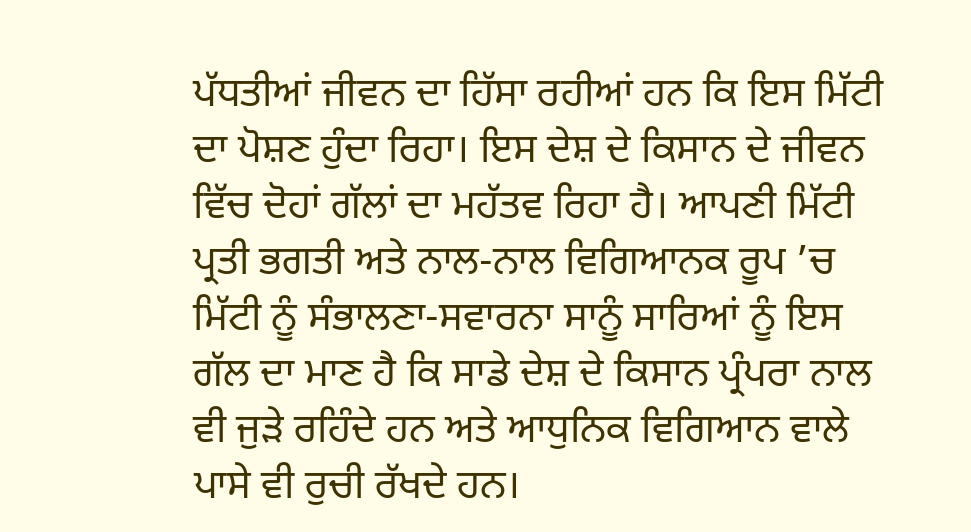ਪੱਧਤੀਆਂ ਜੀਵਨ ਦਾ ਹਿੱਸਾ ਰਹੀਆਂ ਹਨ ਕਿ ਇਸ ਮਿੱਟੀ ਦਾ ਪੋਸ਼ਣ ਹੁੰਦਾ ਰਿਹਾ। ਇਸ ਦੇਸ਼ ਦੇ ਕਿਸਾਨ ਦੇ ਜੀਵਨ ਵਿੱਚ ਦੋਹਾਂ ਗੱਲਾਂ ਦਾ ਮਹੱਤਵ ਰਿਹਾ ਹੈ। ਆਪਣੀ ਮਿੱਟੀ ਪ੍ਰਤੀ ਭਗਤੀ ਅਤੇ ਨਾਲ-ਨਾਲ ਵਿਗਿਆਨਕ ਰੂਪ ’ਚ ਮਿੱਟੀ ਨੂੰ ਸੰਭਾਲਣਾ-ਸਵਾਰਨਾ ਸਾਨੂੰ ਸਾਰਿਆਂ ਨੂੰ ਇਸ ਗੱਲ ਦਾ ਮਾਣ ਹੈ ਕਿ ਸਾਡੇ ਦੇਸ਼ ਦੇ ਕਿਸਾਨ ਪ੍ਰੰਪਰਾ ਨਾਲ ਵੀ ਜੁੜੇ ਰਹਿੰਦੇ ਹਨ ਅਤੇ ਆਧੁਨਿਕ ਵਿਗਿਆਨ ਵਾਲੇ ਪਾਸੇ ਵੀ ਰੁਚੀ ਰੱਖਦੇ ਹਨ।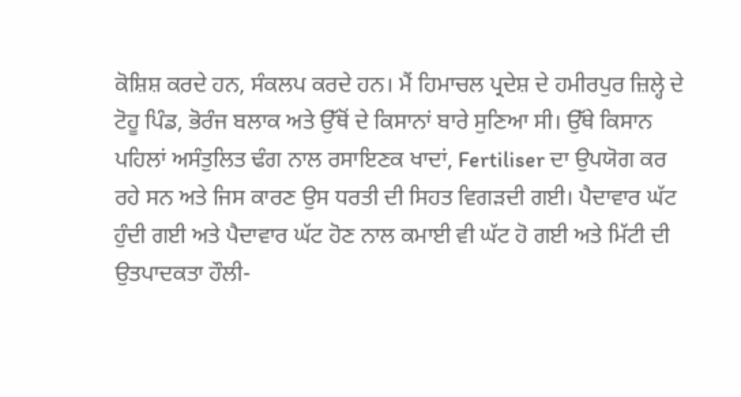ਕੋਸ਼ਿਸ਼ ਕਰਦੇ ਹਨ, ਸੰਕਲਪ ਕਰਦੇ ਹਨ। ਮੈਂ ਹਿਮਾਚਲ ਪ੍ਰਦੇਸ਼ ਦੇ ਹਮੀਰਪੁਰ ਜ਼ਿਲ੍ਹੇ ਦੇ ਟੋਹੂ ਪਿੰਡ, ਭੋਰੰਜ ਬਲਾਕ ਅਤੇ ਉੱਥੋਂ ਦੇ ਕਿਸਾਨਾਂ ਬਾਰੇ ਸੁਣਿਆ ਸੀ। ਉੱਥੇ ਕਿਸਾਨ ਪਹਿਲਾਂ ਅਸੰਤੁਲਿਤ ਢੰਗ ਨਾਲ ਰਸਾਇਣਕ ਖਾਦਾਂ, Fertiliser ਦਾ ਉਪਯੋਗ ਕਰ ਰਹੇ ਸਨ ਅਤੇ ਜਿਸ ਕਾਰਣ ਉਸ ਧਰਤੀ ਦੀ ਸਿਹਤ ਵਿਗੜਦੀ ਗਈ। ਪੈਦਾਵਾਰ ਘੱਟ ਹੁੰਦੀ ਗਈ ਅਤੇ ਪੈਦਾਵਾਰ ਘੱਟ ਹੋਣ ਨਾਲ ਕਮਾਈ ਵੀ ਘੱਟ ਹੋ ਗਈ ਅਤੇ ਮਿੱਟੀ ਦੀ ਉਤਪਾਦਕਤਾ ਹੌਲੀ-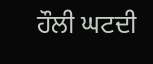ਹੌਲੀ ਘਟਦੀ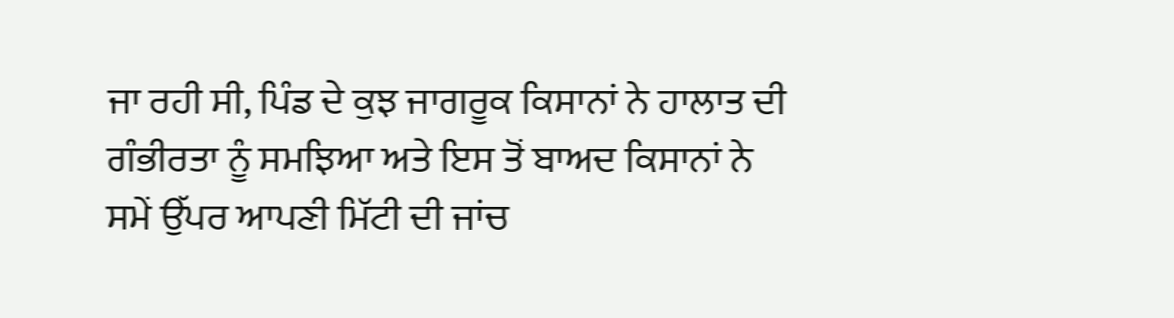ਜਾ ਰਹੀ ਸੀ, ਪਿੰਡ ਦੇ ਕੁਝ ਜਾਗਰੂਕ ਕਿਸਾਨਾਂ ਨੇ ਹਾਲਾਤ ਦੀ ਗੰਭੀਰਤਾ ਨੂੰ ਸਮਝਿਆ ਅਤੇ ਇਸ ਤੋਂ ਬਾਅਦ ਕਿਸਾਨਾਂ ਨੇ ਸਮੇਂ ਉੱਪਰ ਆਪਣੀ ਮਿੱਟੀ ਦੀ ਜਾਂਚ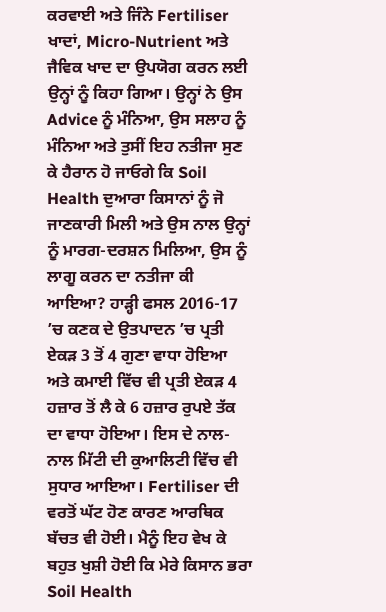ਕਰਵਾਈ ਅਤੇ ਜਿੰਨੇ Fertiliser ਖਾਦਾਂ, Micro-Nutrient ਅਤੇ ਜੈਵਿਕ ਖਾਦ ਦਾ ਉਪਯੋਗ ਕਰਨ ਲਈ ਉਨ੍ਹਾਂ ਨੂੰ ਕਿਹਾ ਗਿਆ। ਉਨ੍ਹਾਂ ਨੇ ਉਸ Advice ਨੂੰ ਮੰਨਿਆ, ਉਸ ਸਲਾਹ ਨੂੰ ਮੰਨਿਆ ਅਤੇ ਤੁਸੀਂ ਇਹ ਨਤੀਜਾ ਸੁਣ ਕੇ ਹੈਰਾਨ ਹੋ ਜਾਓਗੇ ਕਿ Soil Health ਦੁਆਰਾ ਕਿਸਾਨਾਂ ਨੂੰ ਜੋ ਜਾਣਕਾਰੀ ਮਿਲੀ ਅਤੇ ਉਸ ਨਾਲ ਉਨ੍ਹਾਂ ਨੂੰ ਮਾਰਗ-ਦਰਸ਼ਨ ਮਿਲਿਆ, ਉਸ ਨੂੰ ਲਾਗੂ ਕਰਨ ਦਾ ਨਤੀਜਾ ਕੀ ਆਇਆ? ਹਾੜ੍ਹੀ ਫਸਲ 2016-17 ’ਚ ਕਣਕ ਦੇ ਉਤਪਾਦਨ ’ਚ ਪ੍ਰਤੀ ਏਕੜ 3 ਤੋਂ 4 ਗੁਣਾ ਵਾਧਾ ਹੋਇਆ ਅਤੇ ਕਮਾਈ ਵਿੱਚ ਵੀ ਪ੍ਰਤੀ ਏਕੜ 4 ਹਜ਼ਾਰ ਤੋਂ ਲੈ ਕੇ 6 ਹਜ਼ਾਰ ਰੁਪਏ ਤੱਕ ਦਾ ਵਾਧਾ ਹੋਇਆ। ਇਸ ਦੇ ਨਾਲ-ਨਾਲ ਮਿੱਟੀ ਦੀ ਕੁਆਲਿਟੀ ਵਿੱਚ ਵੀ ਸੁਧਾਰ ਆਇਆ। Fertiliser ਦੀ ਵਰਤੋਂ ਘੱਟ ਹੋਣ ਕਾਰਣ ਆਰਥਿਕ ਬੱਚਤ ਵੀ ਹੋਈ। ਮੈਨੂੰ ਇਹ ਵੇਖ ਕੇ ਬਹੁਤ ਖੁਸ਼ੀ ਹੋਈ ਕਿ ਮੇਰੇ ਕਿਸਾਨ ਭਰਾ Soil Health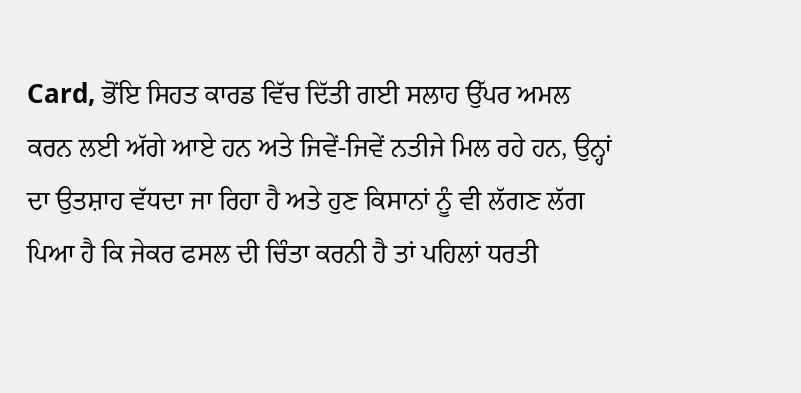Card, ਭੋਂਇ ਸਿਹਤ ਕਾਰਡ ਵਿੱਚ ਦਿੱਤੀ ਗਈ ਸਲਾਹ ਉੱਪਰ ਅਮਲ ਕਰਨ ਲਈ ਅੱਗੇ ਆਏ ਹਨ ਅਤੇ ਜਿਵੇਂ-ਜਿਵੇਂ ਨਤੀਜੇ ਮਿਲ ਰਹੇ ਹਨ, ਉਨ੍ਹਾਂ ਦਾ ਉਤਸ਼ਾਹ ਵੱਧਦਾ ਜਾ ਰਿਹਾ ਹੈ ਅਤੇ ਹੁਣ ਕਿਸਾਨਾਂ ਨੂੰ ਵੀ ਲੱਗਣ ਲੱਗ ਪਿਆ ਹੈ ਕਿ ਜੇਕਰ ਫਸਲ ਦੀ ਚਿੰਤਾ ਕਰਨੀ ਹੈ ਤਾਂ ਪਹਿਲਾਂ ਧਰਤੀ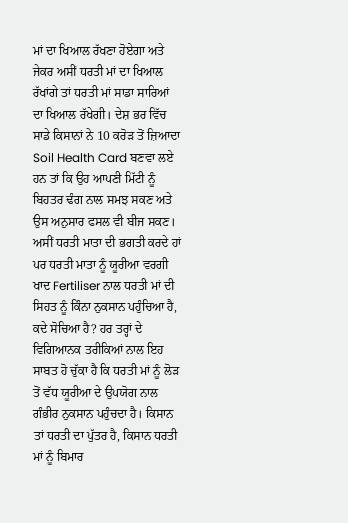ਮਾਂ ਦਾ ਖਿਆਲ ਰੱਖਣਾ ਹੋਏਗਾ ਅਤੇ ਜੇਕਰ ਅਸੀਂ ਧਰਤੀ ਮਾਂ ਦਾ ਖਿਆਲ ਰੱਖਾਂਗੇ ਤਾਂ ਧਰਤੀ ਮਾਂ ਸਾਡਾ ਸਾਰਿਆਂ ਦਾ ਖਿਆਲ ਰੱਖੇਗੀ। ਦੇਸ਼ ਭਰ ਵਿੱਚ ਸਾਡੇ ਕਿਸਾਨਾਂ ਨੇ 10 ਕਰੋੜ ਤੋਂ ਜ਼ਿਆਦਾ Soil Health Card ਬਣਵਾ ਲਏ ਹਨ ਤਾਂ ਕਿ ਉਹ ਆਪਣੀ ਮਿੱਟੀ ਨੂੰ ਬਿਹਤਰ ਢੰਗ ਨਾਲ ਸਮਝ ਸਕਣ ਅਤੇ ਉਸ ਅਨੁਸਾਰ ਫਸਲ ਵੀ ਬੀਜ ਸਕਣ। ਅਸੀਂ ਧਰਤੀ ਮਾਤਾ ਦੀ ਭਗਤੀ ਕਰਦੇ ਹਾਂ ਪਰ ਧਰਤੀ ਮਾਤਾ ਨੂੰ ਯੂਰੀਆ ਵਰਗੀ ਖਾਦ Fertiliser ਨਾਲ ਧਰਤੀ ਮਾਂ ਦੀ ਸਿਹਤ ਨੂੰ ਕਿੰਨਾ ਨੁਕਸਾਨ ਪਹੁੰਚਿਆ ਹੈ, ਕਦੇ ਸੋਚਿਆ ਹੈ? ਹਰ ਤਰ੍ਹਾਂ ਦੇ ਵਿਗਿਆਨਕ ਤਰੀਕਿਆਂ ਨਾਲ ਇਹ ਸਾਬਤ ਹੋ ਚੁੱਕਾ ਹੈ ਕਿ ਧਰਤੀ ਮਾਂ ਨੂੰ ਲੋੜ ਤੋਂ ਵੱਧ ਯੂਰੀਆ ਦੇ ਉਪਯੋਗ ਨਾਲ ਗੰਭੀਰ ਨੁਕਸਾਨ ਪਹੁੰਚਦਾ ਹੈ। ਕਿਸਾਨ ਤਾਂ ਧਰਤੀ ਦਾ ਪੁੱਤਰ ਹੈ, ਕਿਸਾਨ ਧਰਤੀ ਮਾਂ ਨੂੰ ਬਿਮਾਰ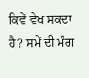ਕਿਵੇਂ ਵੇਖ ਸਕਦਾ ਹੈ? ਸਮੇਂ ਦੀ ਮੰਗ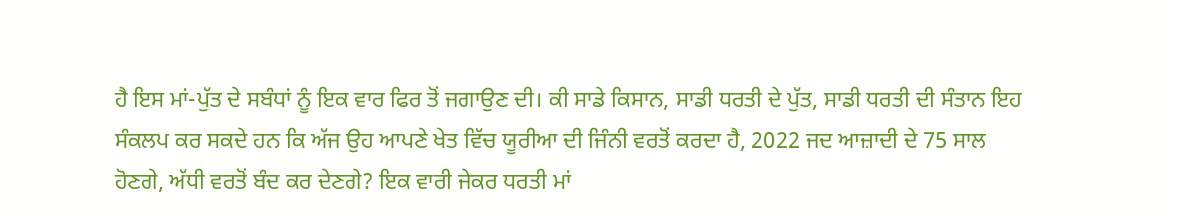ਹੈ ਇਸ ਮਾਂ-ਪੁੱਤ ਦੇ ਸਬੰਧਾਂ ਨੂੰ ਇਕ ਵਾਰ ਫਿਰ ਤੋਂ ਜਗਾਉਣ ਦੀ। ਕੀ ਸਾਡੇ ਕਿਸਾਨ, ਸਾਡੀ ਧਰਤੀ ਦੇ ਪੁੱਤ, ਸਾਡੀ ਧਰਤੀ ਦੀ ਸੰਤਾਨ ਇਹ ਸੰਕਲਪ ਕਰ ਸਕਦੇ ਹਨ ਕਿ ਅੱਜ ਉਹ ਆਪਣੇ ਖੇਤ ਵਿੱਚ ਯੂਰੀਆ ਦੀ ਜਿੰਨੀ ਵਰਤੋਂ ਕਰਦਾ ਹੈ, 2022 ਜਦ ਆਜ਼ਾਦੀ ਦੇ 75 ਸਾਲ ਹੋਣਗੇ, ਅੱਧੀ ਵਰਤੋਂ ਬੰਦ ਕਰ ਦੇਣਗੇ? ਇਕ ਵਾਰੀ ਜੇਕਰ ਧਰਤੀ ਮਾਂ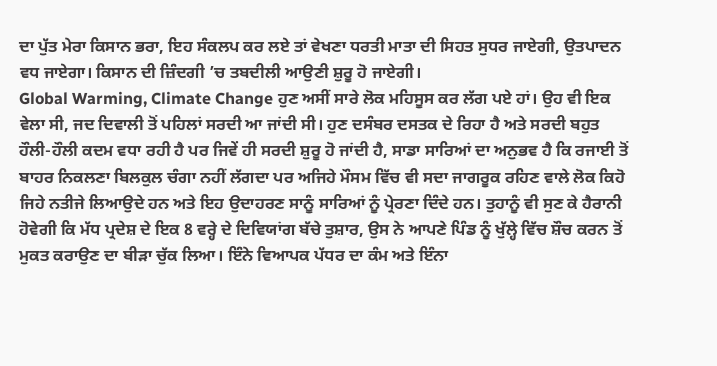ਦਾ ਪੁੱਤ ਮੇਰਾ ਕਿਸਾਨ ਭਰਾ, ਇਹ ਸੰਕਲਪ ਕਰ ਲਏ ਤਾਂ ਵੇਖਣਾ ਧਰਤੀ ਮਾਤਾ ਦੀ ਸਿਹਤ ਸੁਧਰ ਜਾਏਗੀ, ਉਤਪਾਦਨ ਵਧ ਜਾਏਗਾ। ਕਿਸਾਨ ਦੀ ਜ਼ਿੰਦਗੀ ’ਚ ਤਬਦੀਲੀ ਆਉਣੀ ਸ਼ੁਰੂ ਹੋ ਜਾਏਗੀ।
Global Warming, Climate Change ਹੁਣ ਅਸੀਂ ਸਾਰੇ ਲੋਕ ਮਹਿਸੂਸ ਕਰ ਲੱਗ ਪਏ ਹਾਂ। ਉਹ ਵੀ ਇਕ ਵੇਲਾ ਸੀ, ਜਦ ਦਿਵਾਲੀ ਤੋਂ ਪਹਿਲਾਂ ਸਰਦੀ ਆ ਜਾਂਦੀ ਸੀ। ਹੁਣ ਦਸੰਬਰ ਦਸਤਕ ਦੇ ਰਿਹਾ ਹੈ ਅਤੇ ਸਰਦੀ ਬਹੁਤ ਹੌਲੀ-ਹੌਲੀ ਕਦਮ ਵਧਾ ਰਹੀ ਹੈ ਪਰ ਜਿਵੇਂ ਹੀ ਸਰਦੀ ਸ਼ੁਰੂ ਹੋ ਜਾਂਦੀ ਹੈ, ਸਾਡਾ ਸਾਰਿਆਂ ਦਾ ਅਨੁਭਵ ਹੈ ਕਿ ਰਜਾਈ ਤੋਂ ਬਾਹਰ ਨਿਕਲਣਾ ਬਿਲਕੁਲ ਚੰਗਾ ਨਹੀਂ ਲੱਗਦਾ ਪਰ ਅਜਿਹੇ ਮੌਸਮ ਵਿੱਚ ਵੀ ਸਦਾ ਜਾਗਰੂਕ ਰਹਿਣ ਵਾਲੇ ਲੋਕ ਕਿਹੋ ਜਿਹੇ ਨਤੀਜੇ ਲਿਆਉਦੇ ਹਨ ਅਤੇ ਇਹ ਉਦਾਹਰਣ ਸਾਨੂੰ ਸਾਰਿਆਂ ਨੂੰ ਪ੍ਰੇਰਣਾ ਦਿੰਦੇ ਹਨ। ਤੁਹਾਨੂੰ ਵੀ ਸੁਣ ਕੇ ਹੈਰਾਨੀ ਹੋਵੇਗੀ ਕਿ ਮੱਧ ਪ੍ਰਦੇਸ਼ ਦੇ ਇਕ 8 ਵਰ੍ਹੇ ਦੇ ਦਿਵਿਯਾਂਗ ਬੱਚੇ ਤੁਸ਼ਾਰ, ਉਸ ਨੇ ਆਪਣੇ ਪਿੰਡ ਨੂੰ ਖੁੱਲ੍ਹੇ ਵਿੱਚ ਸ਼ੌਚ ਕਰਨ ਤੋਂ ਮੁਕਤ ਕਰਾਉਣ ਦਾ ਬੀੜਾ ਚੁੱਕ ਲਿਆ। ਇੰਨੇ ਵਿਆਪਕ ਪੱਧਰ ਦਾ ਕੰਮ ਅਤੇ ਇੰਨਾ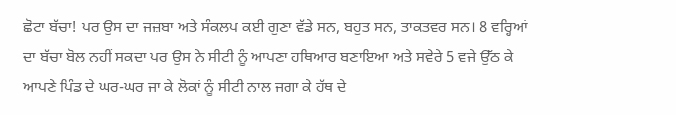ਛੋਟਾ ਬੱਚਾ! ਪਰ ਉਸ ਦਾ ਜਜ਼ਬਾ ਅਤੇ ਸੰਕਲਪ ਕਈ ਗੁਣਾ ਵੱਡੇ ਸਨ, ਬਹੁਤ ਸਨ, ਤਾਕਤਵਰ ਸਨ। 8 ਵਰ੍ਹਿਆਂ ਦਾ ਬੱਚਾ ਬੋਲ ਨਹੀਂ ਸਕਦਾ ਪਰ ਉਸ ਨੇ ਸੀਟੀ ਨੂੰ ਆਪਣਾ ਹਥਿਆਰ ਬਣਾਇਆ ਅਤੇ ਸਵੇਰੇ 5 ਵਜੇ ਉੱਠ ਕੇ ਆਪਣੇ ਪਿੰਡ ਦੇ ਘਰ-ਘਰ ਜਾ ਕੇ ਲੋਕਾਂ ਨੂੰ ਸੀਟੀ ਨਾਲ ਜਗਾ ਕੇ ਹੱਥ ਦੇ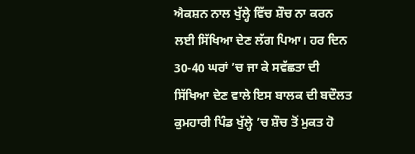ਐਕਸ਼ਨ ਨਾਲ ਖੁੱਲ੍ਹੇ ਵਿੱਚ ਸ਼ੌਚ ਨਾ ਕਰਨ ਲਈ ਸਿੱਖਿਆ ਦੇਣ ਲੱਗ ਪਿਆ। ਹਰ ਦਿਨ 30-40 ਘਰਾਂ ’ਚ ਜਾ ਕੇ ਸਵੱਛਤਾ ਦੀ ਸਿੱਖਿਆ ਦੇਣ ਵਾਲੇ ਇਸ ਬਾਲਕ ਦੀ ਬਦੌਲਤ ਕੁਮਹਾਰੀ ਪਿੰਡ ਖੁੱਲ੍ਹੇ ’ਚ ਸ਼ੌਚ ਤੋਂ ਮੁਕਤ ਹੋ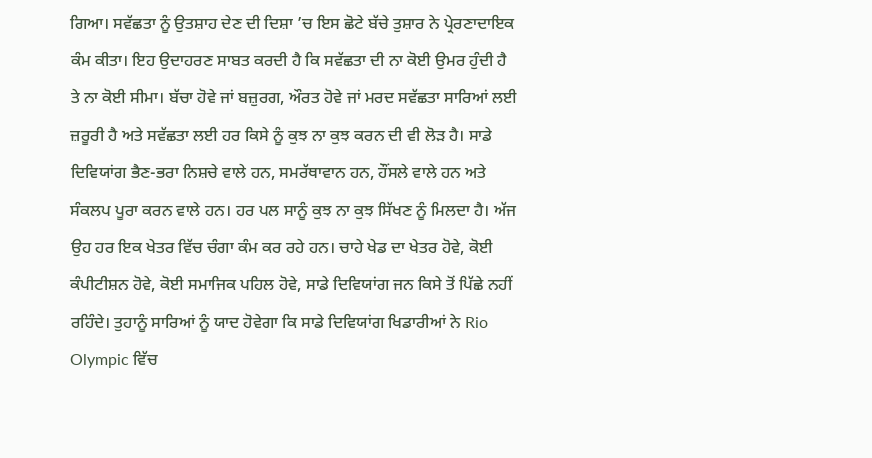ਗਿਆ। ਸਵੱਛਤਾ ਨੂੰ ਉਤਸ਼ਾਹ ਦੇਣ ਦੀ ਦਿਸ਼ਾ ’ਚ ਇਸ ਛੋਟੇ ਬੱਚੇ ਤੁਸ਼ਾਰ ਨੇ ਪ੍ਰੇਰਣਾਦਾਇਕ ਕੰਮ ਕੀਤਾ। ਇਹ ਉਦਾਹਰਣ ਸਾਬਤ ਕਰਦੀ ਹੈ ਕਿ ਸਵੱਛਤਾ ਦੀ ਨਾ ਕੋਈ ਉਮਰ ਹੁੰਦੀ ਹੈ ਤੇ ਨਾ ਕੋਈ ਸੀਮਾ। ਬੱਚਾ ਹੋਵੇ ਜਾਂ ਬਜ਼ੁਰਗ, ਔਰਤ ਹੋਵੇ ਜਾਂ ਮਰਦ ਸਵੱਛਤਾ ਸਾਰਿਆਂ ਲਈ ਜ਼ਰੂਰੀ ਹੈ ਅਤੇ ਸਵੱਛਤਾ ਲਈ ਹਰ ਕਿਸੇ ਨੂੰ ਕੁਝ ਨਾ ਕੁਝ ਕਰਨ ਦੀ ਵੀ ਲੋੜ ਹੈ। ਸਾਡੇ ਦਿਵਿਯਾਂਗ ਭੈਣ-ਭਰਾ ਨਿਸ਼ਚੇ ਵਾਲੇ ਹਨ, ਸਮਰੱਥਾਵਾਨ ਹਨ, ਹੌਂਸਲੇ ਵਾਲੇ ਹਨ ਅਤੇ ਸੰਕਲਪ ਪੂਰਾ ਕਰਨ ਵਾਲੇ ਹਨ। ਹਰ ਪਲ ਸਾਨੂੰ ਕੁਝ ਨਾ ਕੁਝ ਸਿੱਖਣ ਨੂੰ ਮਿਲਦਾ ਹੈ। ਅੱਜ ਉਹ ਹਰ ਇਕ ਖੇਤਰ ਵਿੱਚ ਚੰਗਾ ਕੰਮ ਕਰ ਰਹੇ ਹਨ। ਚਾਹੇ ਖੇਡ ਦਾ ਖੇਤਰ ਹੋਵੇ, ਕੋਈ ਕੰਪੀਟੀਸ਼ਨ ਹੋਵੇ, ਕੋਈ ਸਮਾਜਿਕ ਪਹਿਲ ਹੋਵੇ, ਸਾਡੇ ਦਿਵਿਯਾਂਗ ਜਨ ਕਿਸੇ ਤੋਂ ਪਿੱਛੇ ਨਹੀਂ ਰਹਿੰਦੇ। ਤੁਹਾਨੂੰ ਸਾਰਿਆਂ ਨੂੰ ਯਾਦ ਹੋਵੇਗਾ ਕਿ ਸਾਡੇ ਦਿਵਿਯਾਂਗ ਖਿਡਾਰੀਆਂ ਨੇ Rio Olympic ਵਿੱਚ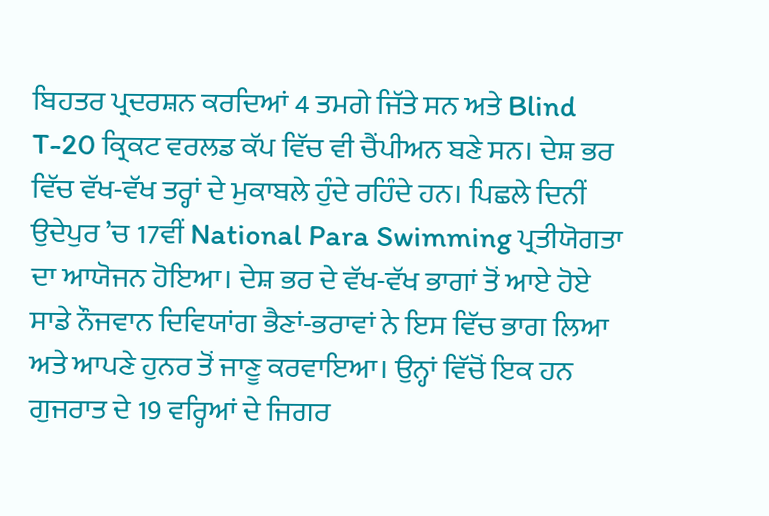ਬਿਹਤਰ ਪ੍ਰਦਰਸ਼ਨ ਕਰਦਿਆਂ 4 ਤਮਗੇ ਜਿੱਤੇ ਸਨ ਅਤੇ Blind T-20 ਕ੍ਰਿਕਟ ਵਰਲਡ ਕੱਪ ਵਿੱਚ ਵੀ ਚੈਂਪੀਅਨ ਬਣੇ ਸਨ। ਦੇਸ਼ ਭਰ ਵਿੱਚ ਵੱਖ-ਵੱਖ ਤਰ੍ਹਾਂ ਦੇ ਮੁਕਾਬਲੇ ਹੁੰਦੇ ਰਹਿੰਦੇ ਹਨ। ਪਿਛਲੇ ਦਿਨੀਂ ਉਦੇਪੁਰ ’ਚ 17ਵੀਂ National Para Swimming ਪ੍ਰਤੀਯੋਗਤਾ ਦਾ ਆਯੋਜਨ ਹੋਇਆ। ਦੇਸ਼ ਭਰ ਦੇ ਵੱਖ-ਵੱਖ ਭਾਗਾਂ ਤੋਂ ਆਏ ਹੋਏ ਸਾਡੇ ਨੌਜਵਾਨ ਦਿਵਿਯਾਂਗ ਭੈਣਾਂ-ਭਰਾਵਾਂ ਨੇ ਇਸ ਵਿੱਚ ਭਾਗ ਲਿਆ ਅਤੇ ਆਪਣੇ ਹੁਨਰ ਤੋਂ ਜਾਣੂ ਕਰਵਾਇਆ। ਉਨ੍ਹਾਂ ਵਿੱਚੋਂ ਇਕ ਹਨ ਗੁਜਰਾਤ ਦੇ 19 ਵਰ੍ਹਿਆਂ ਦੇ ਜਿਗਰ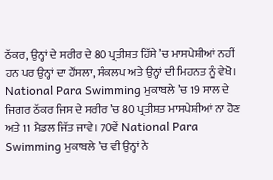ਠੱਕਰ, ਉਨ੍ਹਾਂ ਦੇ ਸਰੀਰ ਦੇ 80 ਪ੍ਰਤੀਸ਼ਤ ਹਿੱਸੇ ’ਚ ਮਾਸਪੇਸ਼ੀਆਂ ਨਹੀਂ ਹਨ ਪਰ ਉਨ੍ਹਾਂ ਦਾ ਹੌਂਸਲਾ, ਸੰਕਲਪ ਅਤੇ ਉਨ੍ਹਾਂ ਦੀ ਮਿਹਨਤ ਨੂੰ ਵੇਖੋ। National Para Swimming ਮੁਕਾਬਲੇ ’ਚ 19 ਸਾਲ ਦੇ ਜਿਗਰ ਠੱਕਰ ਜਿਸ ਦੇ ਸਰੀਰ ’ਚ 80 ਪ੍ਰਤੀਸ਼ਤ ਮਾਸਪੇਸ਼ੀਆਂ ਨਾ ਹੋਣ ਅਤੇ 11 ਮੈਡਲ ਜਿੱਤ ਜਾਵੇ। 70ਵੇਂ National Para Swimming ਮੁਕਾਬਲੇ ’ਚ ਵੀ ਉਨ੍ਹਾਂ ਨੇ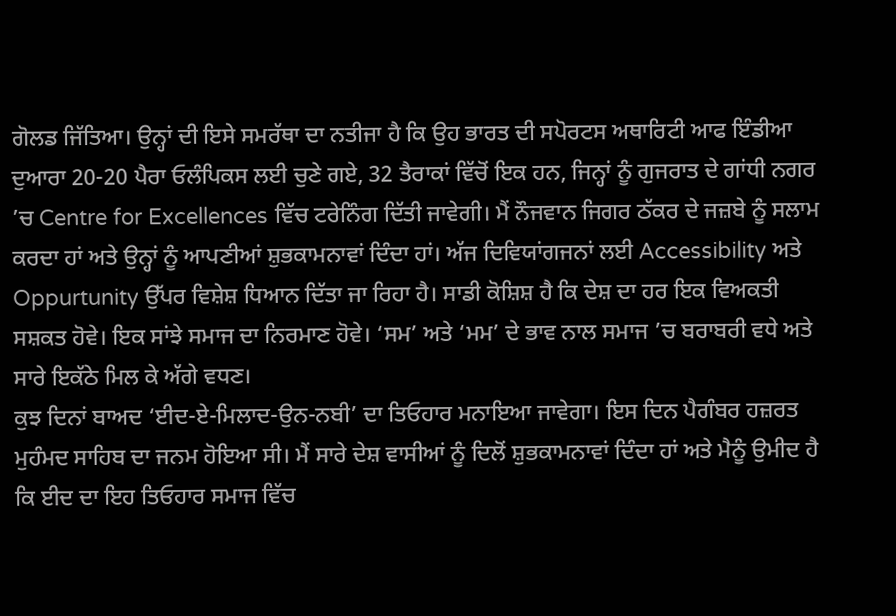ਗੋਲਡ ਜਿੱਤਿਆ। ਉਨ੍ਹਾਂ ਦੀ ਇਸੇ ਸਮਰੱਥਾ ਦਾ ਨਤੀਜਾ ਹੈ ਕਿ ਉਹ ਭਾਰਤ ਦੀ ਸਪੋਰਟਸ ਅਥਾਰਿਟੀ ਆਫ ਇੰਡੀਆ ਦੁਆਰਾ 20-20 ਪੈਰਾ ਓਲੰਪਿਕਸ ਲਈ ਚੁਣੇ ਗਏ, 32 ਤੈਰਾਕਾਂ ਵਿੱਚੋਂ ਇਕ ਹਨ, ਜਿਨ੍ਹਾਂ ਨੂੰ ਗੁਜਰਾਤ ਦੇ ਗਾਂਧੀ ਨਗਰ ’ਚ Centre for Excellences ਵਿੱਚ ਟਰੇਨਿੰਗ ਦਿੱਤੀ ਜਾਵੇਗੀ। ਮੈਂ ਨੌਜਵਾਨ ਜਿਗਰ ਠੱਕਰ ਦੇ ਜਜ਼ਬੇ ਨੂੰ ਸਲਾਮ ਕਰਦਾ ਹਾਂ ਅਤੇ ਉਨ੍ਹਾਂ ਨੂੰ ਆਪਣੀਆਂ ਸ਼ੁਭਕਾਮਨਾਵਾਂ ਦਿੰਦਾ ਹਾਂ। ਅੱਜ ਦਿਵਿਯਾਂਗਜਨਾਂ ਲਈ Accessibility ਅਤੇ Oppurtunity ਉੱਪਰ ਵਿਸ਼ੇਸ਼ ਧਿਆਨ ਦਿੱਤਾ ਜਾ ਰਿਹਾ ਹੈ। ਸਾਡੀ ਕੋਸ਼ਿਸ਼ ਹੈ ਕਿ ਦੇਸ਼ ਦਾ ਹਰ ਇਕ ਵਿਅਕਤੀ ਸਸ਼ਕਤ ਹੋਵੇ। ਇਕ ਸਾਂਝੇ ਸਮਾਜ ਦਾ ਨਿਰਮਾਣ ਹੋਵੇ। ‘ਸਮ’ ਅਤੇ ‘ਮਮ’ ਦੇ ਭਾਵ ਨਾਲ ਸਮਾਜ ’ਚ ਬਰਾਬਰੀ ਵਧੇ ਅਤੇ ਸਾਰੇ ਇਕੱਠੇ ਮਿਲ ਕੇ ਅੱਗੇ ਵਧਣ।
ਕੁਝ ਦਿਨਾਂ ਬਾਅਦ ‘ਈਦ-ਏ-ਮਿਲਾਦ-ਉਨ-ਨਬੀ’ ਦਾ ਤਿਓਹਾਰ ਮਨਾਇਆ ਜਾਵੇਗਾ। ਇਸ ਦਿਨ ਪੈਗੰਬਰ ਹਜ਼ਰਤ ਮੁਹੰਮਦ ਸਾਹਿਬ ਦਾ ਜਨਮ ਹੋਇਆ ਸੀ। ਮੈਂ ਸਾਰੇ ਦੇਸ਼ ਵਾਸੀਆਂ ਨੂੰ ਦਿਲੋਂ ਸ਼ੁਭਕਾਮਨਾਵਾਂ ਦਿੰਦਾ ਹਾਂ ਅਤੇ ਮੈਨੂੰ ਉਮੀਦ ਹੈ ਕਿ ਈਦ ਦਾ ਇਹ ਤਿਓਹਾਰ ਸਮਾਜ ਵਿੱਚ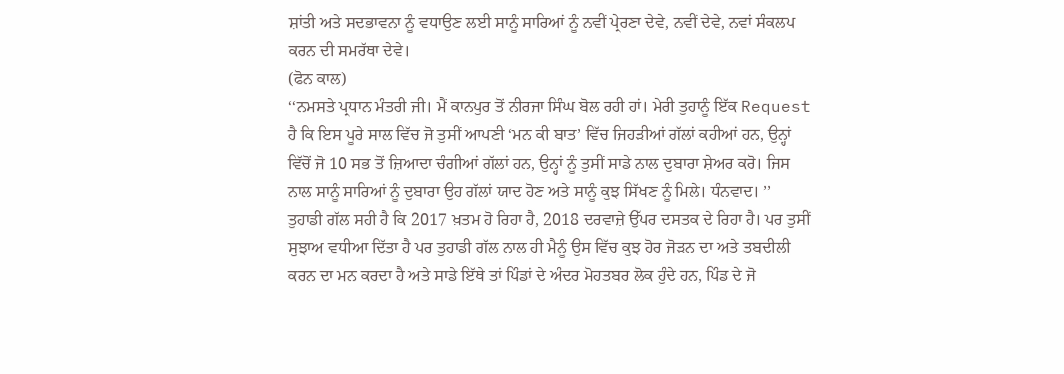ਸ਼ਾਂਤੀ ਅਤੇ ਸਦਭਾਵਨਾ ਨੂੰ ਵਧਾਉਣ ਲਈ ਸਾਨੂੰ ਸਾਰਿਆਂ ਨੂੰ ਨਵੀਂ ਪ੍ਰੇਰਣਾ ਦੇਵੇ, ਨਵੀਂ ਦੇਵੇ, ਨਵਾਂ ਸੰਕਲਪ ਕਰਨ ਦੀ ਸਮਰੱਥਾ ਦੇਵੇ।
(ਫੋਨ ਕਾਲ)
‘‘ਨਮਸਤੇ ਪ੍ਰਧਾਨ ਮੰਤਰੀ ਜੀ। ਮੈਂ ਕਾਨਪੁਰ ਤੋਂ ਨੀਰਜਾ ਸਿੰਘ ਬੋਲ ਰਹੀ ਹਾਂ। ਮੇਰੀ ਤੁਹਾਨੂੰ ਇੱਕ Request ਹੈ ਕਿ ਇਸ ਪੂਰੇ ਸਾਲ ਵਿੱਚ ਜੋ ਤੁਸੀਂ ਆਪਣੀ ‘ਮਨ ਕੀ ਬਾਤ’ ਵਿੱਚ ਜਿਹੜੀਆਂ ਗੱਲਾਂ ਕਹੀਆਂ ਹਨ, ਉਨ੍ਹਾਂ ਵਿੱਚੋਂ ਜੋ 10 ਸਭ ਤੋਂ ਜ਼ਿਆਦਾ ਚੰਗੀਆਂ ਗੱਲਾਂ ਹਨ, ਉਨ੍ਹਾਂ ਨੂੰ ਤੁਸੀਂ ਸਾਡੇ ਨਾਲ ਦੁਬਾਰਾ ਸ਼ੇਅਰ ਕਰੋ। ਜਿਸ ਨਾਲ ਸਾਨੂੰ ਸਾਰਿਆਂ ਨੂੰ ਦੁਬਾਰਾ ਉਹ ਗੱਲਾਂ ਯਾਦ ਹੋਣ ਅਤੇ ਸਾਨੂੰ ਕੁਝ ਸਿੱਖਣ ਨੂੰ ਮਿਲੇ। ਧੰਨਵਾਦ। ’’
ਤੁਹਾਡੀ ਗੱਲ ਸਹੀ ਹੈ ਕਿ 2017 ਖ਼ਤਮ ਹੋ ਰਿਹਾ ਹੈ, 2018 ਦਰਵਾਜ਼ੇ ਉੱਪਰ ਦਸਤਕ ਦੇ ਰਿਹਾ ਹੈ। ਪਰ ਤੁਸੀਂ ਸੁਝਾਅ ਵਧੀਆ ਦਿੱਤਾ ਹੈ ਪਰ ਤੁਹਾਡੀ ਗੱਲ ਨਾਲ ਹੀ ਮੈਨੂੰ ਉਸ ਵਿੱਚ ਕੁਝ ਹੋਰ ਜੋੜਨ ਦਾ ਅਤੇ ਤਬਦੀਲੀ ਕਰਨ ਦਾ ਮਨ ਕਰਦਾ ਹੈ ਅਤੇ ਸਾਡੇ ਇੱਥੇ ਤਾਂ ਪਿੰਡਾਂ ਦੇ ਅੰਦਰ ਮੋਹਤਬਰ ਲੋਕ ਹੁੰਦੇ ਹਨ, ਪਿੰਡ ਦੇ ਜੋ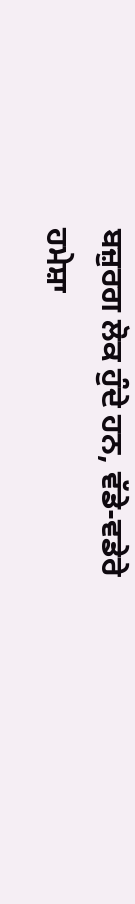ਬਜ਼ੁਰਗ ਲੋਕ ਹੁੰਦੇ ਹਨ, ਵੱਡੇ-ਵਡੇਰੇ ਹਮੇਸ਼ਾ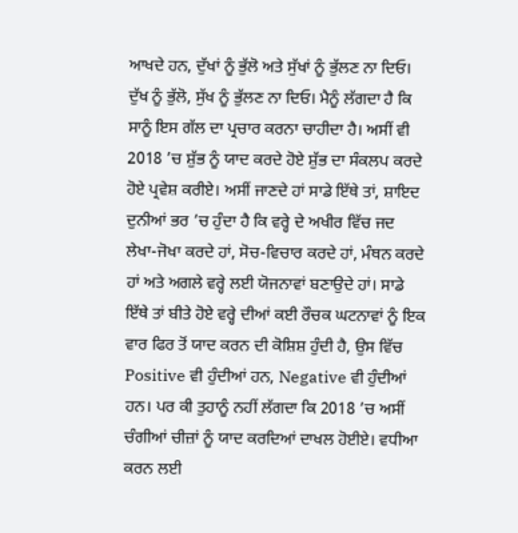ਆਖਦੇ ਹਨ, ਦੁੱਖਾਂ ਨੂੰ ਭੁੱਲੋ ਅਤੇ ਸੁੱਖਾਂ ਨੂੰ ਭੁੱਲਣ ਨਾ ਦਿਓ। ਦੁੱਖ ਨੂੰ ਭੁੱਲੋ, ਸੁੱਖ ਨੂੰ ਭੁੱਲਣ ਨਾ ਦਿਓ। ਮੈਨੂੰ ਲੱਗਦਾ ਹੈ ਕਿ ਸਾਨੂੰ ਇਸ ਗੱਲ ਦਾ ਪ੍ਰਚਾਰ ਕਰਨਾ ਚਾਹੀਦਾ ਹੈ। ਅਸੀਂ ਵੀ 2018 ’ਚ ਸ਼ੁੱਭ ਨੂੰ ਯਾਦ ਕਰਦੇ ਹੋਏ ਸ਼ੁੱਭ ਦਾ ਸੰਕਲਪ ਕਰਦੇ ਹੋਏ ਪ੍ਰਵੇਸ਼ ਕਰੀਏ। ਅਸੀਂ ਜਾਣਦੇ ਹਾਂ ਸਾਡੇ ਇੱਥੇ ਤਾਂ, ਸ਼ਾਇਦ ਦੁਨੀਆਂ ਭਰ ’ਚ ਹੁੰਦਾ ਹੈ ਕਿ ਵਰ੍ਹੇ ਦੇ ਅਖੀਰ ਵਿੱਚ ਜਦ ਲੇਖਾ-ਜੋਖਾ ਕਰਦੇ ਹਾਂ, ਸੋਚ-ਵਿਚਾਰ ਕਰਦੇ ਹਾਂ, ਮੰਥਨ ਕਰਦੇ ਹਾਂ ਅਤੇ ਅਗਲੇ ਵਰ੍ਹੇ ਲਈ ਯੋਜਨਾਵਾਂ ਬਣਾਉਦੇ ਹਾਂ। ਸਾਡੇ ਇੱਥੇ ਤਾਂ ਬੀਤੇ ਹੋਏ ਵਰ੍ਹੇ ਦੀਆਂ ਕਈ ਰੌਚਕ ਘਟਨਾਵਾਂ ਨੂੰ ਇਕ ਵਾਰ ਫਿਰ ਤੋਂ ਯਾਦ ਕਰਨ ਦੀ ਕੋਸ਼ਿਸ਼ ਹੁੰਦੀ ਹੈ, ਉਸ ਵਿੱਚ Positive ਵੀ ਹੁੰਦੀਆਂ ਹਨ, Negative ਵੀ ਹੁੰਦੀਆਂ ਹਨ। ਪਰ ਕੀ ਤੁਹਾਨੂੰ ਨਹੀਂ ਲੱਗਦਾ ਕਿ 2018 ’ਚ ਅਸੀਂ ਚੰਗੀਆਂ ਚੀਜ਼ਾਂ ਨੂੰ ਯਾਦ ਕਰਦਿਆਂ ਦਾਖਲ ਹੋਈਏ। ਵਧੀਆ ਕਰਨ ਲਈ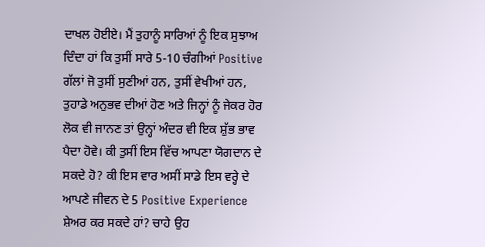ਦਾਖਲ ਹੋਈਏ। ਮੈਂ ਤੁਹਾਨੂੰ ਸਾਰਿਆਂ ਨੂੰ ਇਕ ਸੁਝਾਅ ਦਿੰਦਾ ਹਾਂ ਕਿ ਤੁਸੀਂ ਸਾਰੇ 5-10 ਚੰਗੀਆਂ Positive ਗੱਲਾਂ ਜੋ ਤੁਸੀਂ ਸੁਣੀਆਂ ਹਨ, ਤੁਸੀਂ ਵੇਖੀਆਂ ਹਨ, ਤੁਹਾਡੇ ਅਨੁਭਵ ਦੀਆਂ ਹੋਣ ਅਤੇ ਜਿਨ੍ਹਾਂ ਨੂੰ ਜੇਕਰ ਹੋਰ ਲੋਕ ਵੀ ਜਾਨਣ ਤਾਂ ਉਨ੍ਹਾਂ ਅੰਦਰ ਵੀ ਇਕ ਸ਼ੁੱਭ ਭਾਵ ਪੈਦਾ ਹੋਵੇ। ਕੀ ਤੁਸੀਂ ਇਸ ਵਿੱਚ ਆਪਣਾ ਯੋਗਦਾਨ ਦੇ ਸਕਦੇ ਹੋ? ਕੀ ਇਸ ਵਾਰ ਅਸੀਂ ਸਾਡੇ ਇਸ ਵਰ੍ਹੇ ਦੇ ਆਪਣੇ ਜੀਵਨ ਦੇ 5 Positive Experience ਸ਼ੇਅਰ ਕਰ ਸਕਦੇ ਹਾਂ? ਚਾਹੇ ਉਹ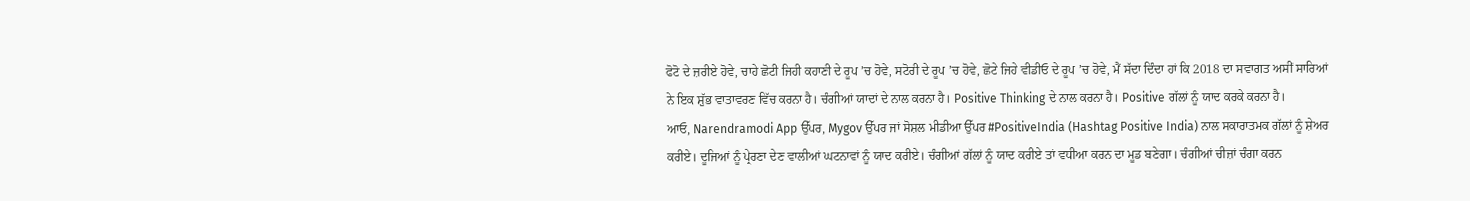ਫੋਟੋ ਦੇ ਜ਼ਰੀਏ ਹੋਵੇ, ਚਾਹੇ ਛੋਟੀ ਜਿਹੀ ਕਹਾਣੀ ਦੇ ਰੂਪ ’ਚ ਹੋਵੇ, ਸਟੋਰੀ ਦੇ ਰੂਪ ’ਚ ਹੋਵੇ, ਛੋਟੇ ਜਿਹੇ ਵੀਡੀਓ ਦੇ ਰੂਪ ’ਚ ਹੋਵੇ, ਮੈਂ ਸੱਦਾ ਦਿੰਦਾ ਹਾਂ ਕਿ 2018 ਦਾ ਸਵਾਗਤ ਅਸੀਂ ਸਾਰਿਆਂ ਨੇ ਇਕ ਸ਼ੁੱਭ ਵਾਤਾਵਰਣ ਵਿੱਚ ਕਰਨਾ ਹੈ। ਚੰਗੀਆਂ ਯਾਦਾਂ ਦੇ ਨਾਲ ਕਰਨਾ ਹੈ। Positive Thinking ਦੇ ਨਾਲ ਕਰਨਾ ਹੈ। Positive ਗੱਲਾਂ ਨੂੰ ਯਾਦ ਕਰਕੇ ਕਰਨਾ ਹੈ।
ਆਓ, Narendramodi App ਉੱਪਰ, Mygov ਉੱਪਰ ਜਾਂ ਸੋਸ਼ਲ ਮੀਡੀਆ ਉੱਪਰ #PositiveIndia (Hashtag Positive India) ਨਾਲ ਸਕਾਰਾਤਮਕ ਗੱਲਾਂ ਨੂੰ ਸ਼ੇਅਰ ਕਰੀਏ। ਦੂਜਿਆਂ ਨੂੰ ਪ੍ਰੇਰਣਾ ਦੇਣ ਵਾਲੀਆਂ ਘਟਨਾਵਾਂ ਨੂੰ ਯਾਦ ਕਰੀਏ। ਚੰਗੀਆਂ ਗੱਲਾਂ ਨੂੰ ਯਾਦ ਕਰੀਏ ਤਾਂ ਵਧੀਆ ਕਰਨ ਦਾ ਮੂਡ ਬਣੇਗਾ। ਚੰਗੀਆਂ ਚੀਜ਼ਾਂ ਚੰਗਾ ਕਰਨ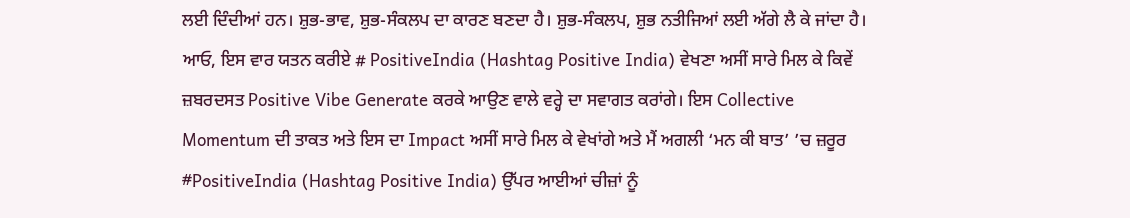ਲਈ ਦਿੰਦੀਆਂ ਹਨ। ਸ਼ੁਭ-ਭਾਵ, ਸ਼ੁਭ-ਸੰਕਲਪ ਦਾ ਕਾਰਣ ਬਣਦਾ ਹੈ। ਸ਼ੁਭ-ਸੰਕਲਪ, ਸ਼ੁਭ ਨਤੀਜਿਆਂ ਲਈ ਅੱਗੇ ਲੈ ਕੇ ਜਾਂਦਾ ਹੈ।
ਆਓ, ਇਸ ਵਾਰ ਯਤਨ ਕਰੀਏ # PositiveIndia (Hashtag Positive India) ਵੇਖਣਾ ਅਸੀਂ ਸਾਰੇ ਮਿਲ ਕੇ ਕਿਵੇਂ ਜ਼ਬਰਦਸਤ Positive Vibe Generate ਕਰਕੇ ਆਉਣ ਵਾਲੇ ਵਰ੍ਹੇ ਦਾ ਸਵਾਗਤ ਕਰਾਂਗੇ। ਇਸ Collective Momentum ਦੀ ਤਾਕਤ ਅਤੇ ਇਸ ਦਾ Impact ਅਸੀਂ ਸਾਰੇ ਮਿਲ ਕੇ ਵੇਖਾਂਗੇ ਅਤੇ ਮੈਂ ਅਗਲੀ ‘ਮਨ ਕੀ ਬਾਤ’ ’ਚ ਜ਼ਰੂਰ #PositiveIndia (Hashtag Positive India) ਉੱਪਰ ਆਈਆਂ ਚੀਜ਼ਾਂ ਨੂੰ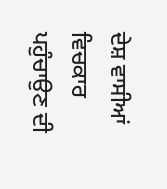ਦੇਸ਼ ਵਾਸੀਆਂ ਵਿਚਕਾਰ ਪਹੁੰਚਾਉਣ ਦੀ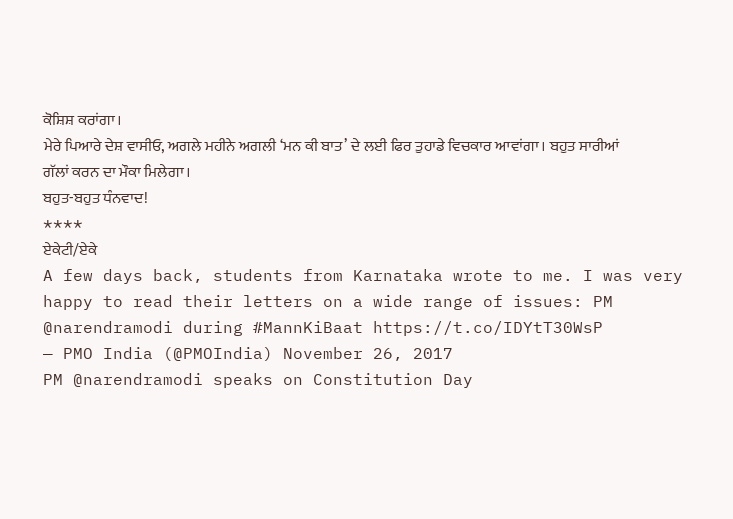ਕੋਸ਼ਿਸ਼ ਕਰਾਂਗਾ।
ਮੇਰੇ ਪਿਆਰੇ ਦੇਸ਼ ਵਾਸੀਓ, ਅਗਲੇ ਮਹੀਨੇ ਅਗਲੀ ‘ਮਨ ਕੀ ਬਾਤ’ ਦੇ ਲਈ ਫਿਰ ਤੁਹਾਡੇ ਵਿਚਕਾਰ ਆਵਾਂਗਾ। ਬਹੁਤ ਸਾਰੀਆਂ ਗੱਲਾਂ ਕਰਨ ਦਾ ਮੌਕਾ ਮਿਲੇਗਾ।
ਬਹੁਤ-ਬਹੁਤ ਧੰਨਵਾਦ!
****
ਏਕੇਟੀ/ਏਕੇ
A few days back, students from Karnataka wrote to me. I was very happy to read their letters on a wide range of issues: PM @narendramodi during #MannKiBaat https://t.co/IDYtT30WsP
— PMO India (@PMOIndia) November 26, 2017
PM @narendramodi speaks on Constitution Day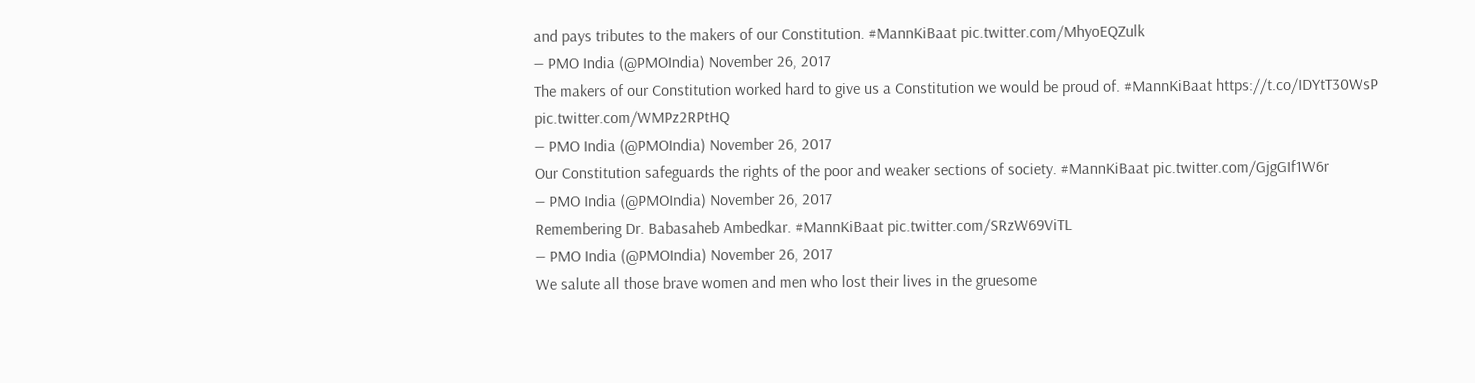and pays tributes to the makers of our Constitution. #MannKiBaat pic.twitter.com/MhyoEQZulk
— PMO India (@PMOIndia) November 26, 2017
The makers of our Constitution worked hard to give us a Constitution we would be proud of. #MannKiBaat https://t.co/IDYtT30WsP pic.twitter.com/WMPz2RPtHQ
— PMO India (@PMOIndia) November 26, 2017
Our Constitution safeguards the rights of the poor and weaker sections of society. #MannKiBaat pic.twitter.com/GjgGIf1W6r
— PMO India (@PMOIndia) November 26, 2017
Remembering Dr. Babasaheb Ambedkar. #MannKiBaat pic.twitter.com/SRzW69ViTL
— PMO India (@PMOIndia) November 26, 2017
We salute all those brave women and men who lost their lives in the gruesome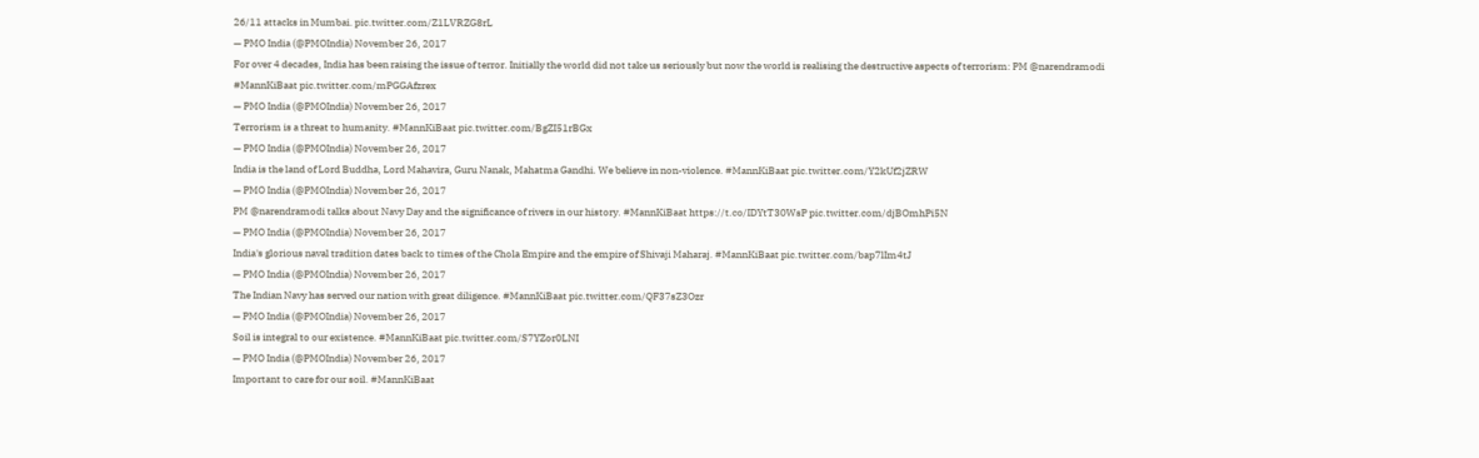26/11 attacks in Mumbai. pic.twitter.com/Z1LVRZG8rL
— PMO India (@PMOIndia) November 26, 2017
For over 4 decades, India has been raising the issue of terror. Initially the world did not take us seriously but now the world is realising the destructive aspects of terrorism: PM @narendramodi #MannKiBaat pic.twitter.com/mPGGAfzrex
— PMO India (@PMOIndia) November 26, 2017
Terrorism is a threat to humanity. #MannKiBaat pic.twitter.com/BgZI51rBGx
— PMO India (@PMOIndia) November 26, 2017
India is the land of Lord Buddha, Lord Mahavira, Guru Nanak, Mahatma Gandhi. We believe in non-violence. #MannKiBaat pic.twitter.com/Y2kUf2jZRW
— PMO India (@PMOIndia) November 26, 2017
PM @narendramodi talks about Navy Day and the significance of rivers in our history. #MannKiBaat https://t.co/IDYtT30WsP pic.twitter.com/djBOmhPi5N
— PMO India (@PMOIndia) November 26, 2017
India's glorious naval tradition dates back to times of the Chola Empire and the empire of Shivaji Maharaj. #MannKiBaat pic.twitter.com/bap7lIm4tJ
— PMO India (@PMOIndia) November 26, 2017
The Indian Navy has served our nation with great diligence. #MannKiBaat pic.twitter.com/QF37sZ3Ozr
— PMO India (@PMOIndia) November 26, 2017
Soil is integral to our existence. #MannKiBaat pic.twitter.com/S7YZor0LNI
— PMO India (@PMOIndia) November 26, 2017
Important to care for our soil. #MannKiBaat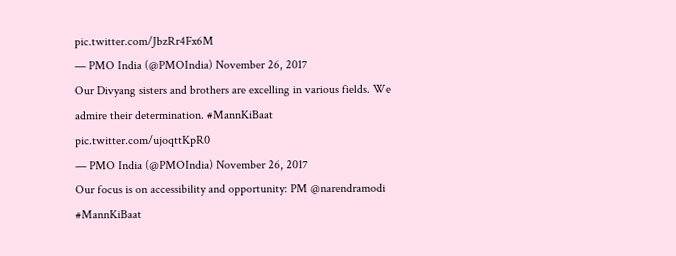pic.twitter.com/JbzRr4Fx6M
— PMO India (@PMOIndia) November 26, 2017
Our Divyang sisters and brothers are excelling in various fields. We admire their determination. #MannKiBaat pic.twitter.com/ujoqttKpR0
— PMO India (@PMOIndia) November 26, 2017
Our focus is on accessibility and opportunity: PM @narendramodi #MannKiBaat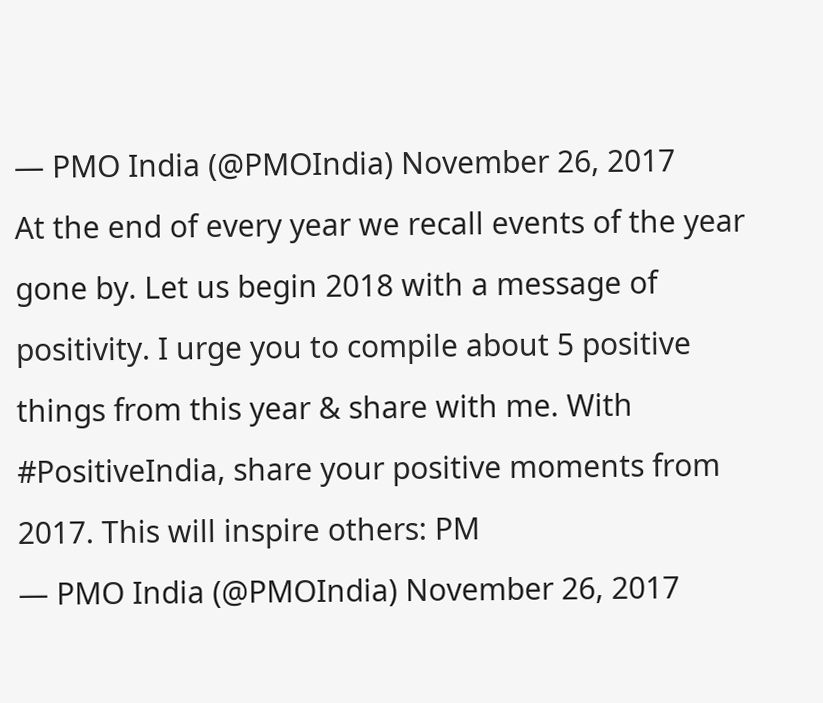— PMO India (@PMOIndia) November 26, 2017
At the end of every year we recall events of the year gone by. Let us begin 2018 with a message of positivity. I urge you to compile about 5 positive things from this year & share with me. With #PositiveIndia, share your positive moments from 2017. This will inspire others: PM
— PMO India (@PMOIndia) November 26, 2017